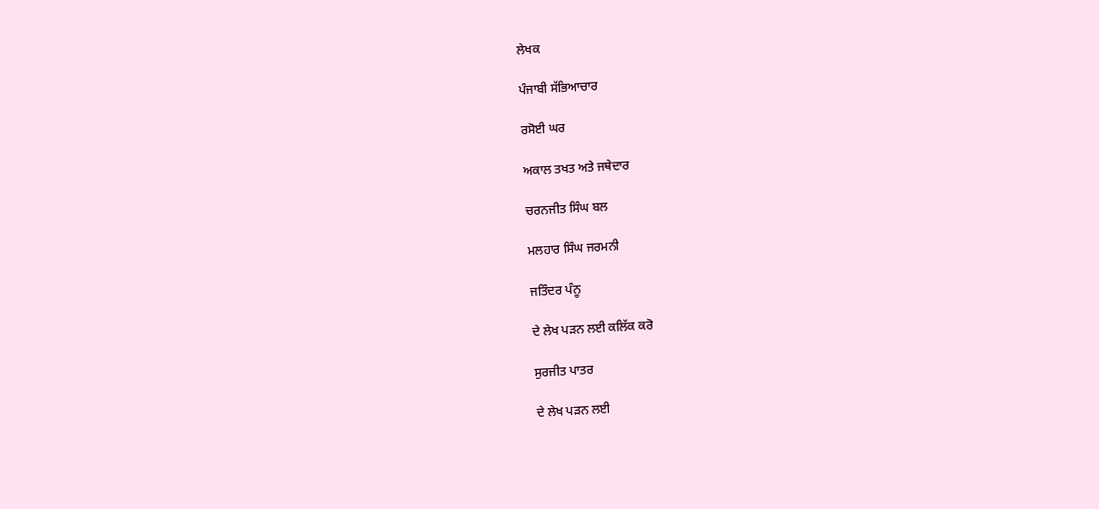ਲੇਖਕ

ਪੰਜਾਬੀ ਸੱਭਿਆਚਾਰ

ਰਸੋਈ ਘਰ

ਅਕਾਲ ਤਖਤ ਅਤੇ ਜਥੇਦਾਰ

ਚਰਨਜੀਤ ਸਿੰਘ ਬਲ

ਮਲਹਾਰ ਸਿੰਘ ਜਰਮਨੀ

ਜਤਿੰਦਰ ਪੰਨੂ

ਦੇ ਲੇਖ ਪੜਨ ਲਈ ਕਲਿੱਕ ਕਰੋ

ਸੁਰਜੀਤ ਪਾਤਰ

ਦੇ ਲੇਖ ਪੜਨ ਲਈ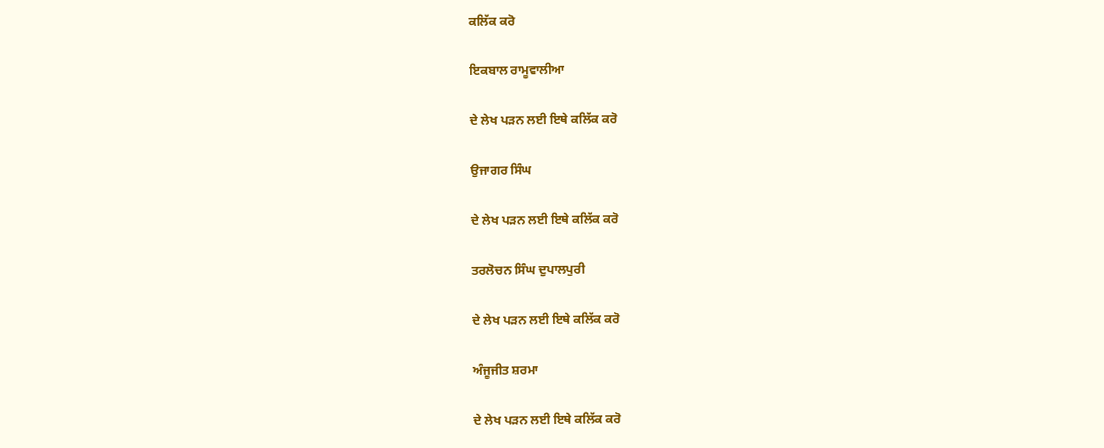ਕਲਿੱਕ ਕਰੋ

ਇਕਬਾਲ ਰਾਮੂਵਾਲੀਆ

ਦੇ ਲੇਖ ਪੜਨ ਲਈ ਇਥੇ ਕਲਿੱਕ ਕਰੋ

ਉਜਾਗਰ ਸਿੰਘ

ਦੇ ਲੇਖ ਪੜਨ ਲਈ ਇਥੇ ਕਲਿੱਕ ਕਰੋ

ਤਰਲੋਚਨ ਸਿੰਘ ਦੁਪਾਲਪੁਰੀ

ਦੇ ਲੇਖ ਪੜਨ ਲਈ ਇਥੇ ਕਲਿੱਕ ਕਰੋ

ਅੰਜੂਜੀਤ ਸ਼ਰਮਾ

ਦੇ ਲੇਖ ਪੜਨ ਲਈ ਇਥੇ ਕਲਿੱਕ ਕਰੋ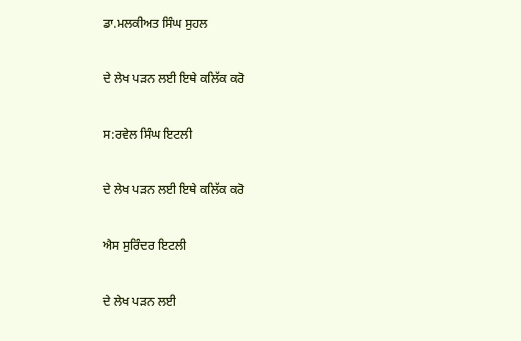ਡਾ.ਮਲਕੀਅਤ ਸਿੰਘ ਸੁਹਲ

ਦੇ ਲੇਖ ਪੜਨ ਲਈ ਇਥੇ ਕਲਿੱਕ ਕਰੋ

ਸ:ਰਵੇਲ ਸਿੰਘ ਇਟਲੀ

ਦੇ ਲੇਖ ਪੜਨ ਲਈ ਇਥੇ ਕਲਿੱਕ ਕਰੋ

ਐਸ ਸੁਰਿੰਦਰ ਇਟਲੀ

ਦੇ ਲੇਖ ਪੜਨ ਲਈ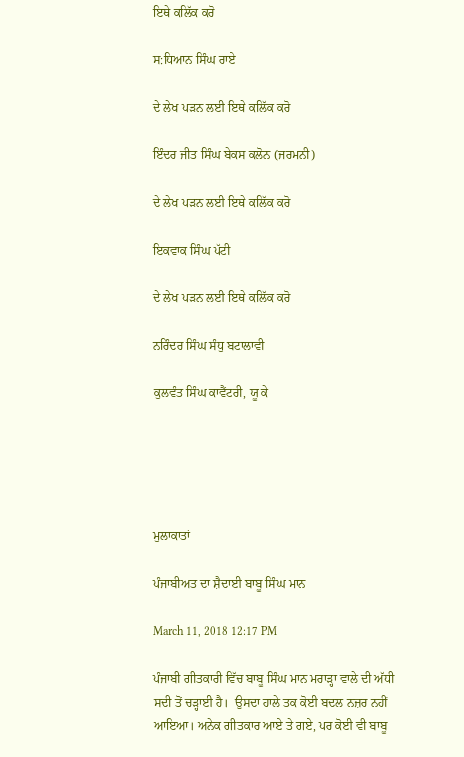ਇਥੇ ਕਲਿੱਕ ਕਰੋ

ਸ:ਧਿਆਨ ਸਿੰਘ ਰਾਏ

ਦੇ ਲੇਖ ਪੜਨ ਲਈ ਇਥੇ ਕਲਿੱਕ ਕਰੋ

ਇੰਦਰ ਜੀਤ ਸਿੰਘ ਬੇਕਸ ਕਲੋਨ (ਜਰਮਨੀ)

ਦੇ ਲੇਖ ਪੜਨ ਲਈ ਇਥੇ ਕਲਿੱਕ ਕਰੋ

ਇਕਵਾਕ ਸਿੰਘ ਪੱਟੀ

ਦੇ ਲੇਖ ਪੜਨ ਲਈ ਇਥੇ ਕਲਿੱਕ ਕਰੋ

ਨਰਿੰਦਰ ਸਿੰਘ ਸੰਧੁ ਬਟਾਲਾਵੀ

ਕੁਲਵੰਤ ਸਿੰਘ ਕਾਵੈਂਟਰੀ, ਯੂ ਕੇ





ਮੁਲਾਕਾਤਾਂ

ਪੰਜਾਬੀਅਤ ਦਾ ਸ਼ੈਦਾਈ ਬਾਬੂ ਸਿੰਘ ਮਾਨ

March 11, 2018 12:17 PM

ਪੰਜਾਬੀ ਗੀਤਕਾਰੀ ਵਿੱਚ ਬਾਬੂ ਸਿੰਘ ਮਾਨ ਮਰਾੜ੍ਹਾ ਵਾਲੇ ਦੀ ਅੱਧੀ ਸਦੀ ਤੋਂ ਚੜ੍ਹਾਈ ਹੈ।  ਉਸਦਾ ਹਾਲੇ ਤਕ ਕੋਈ ਬਦਲ ਨਜ਼ਰ ਨਹੀਂ ਆਇਆ। ਅਨੇਕ ਗੀਤਕਾਰ ਆਏ ਤੇ ਗਏ, ਪਰ ਕੋਈ ਵੀ ਬਾਬੂ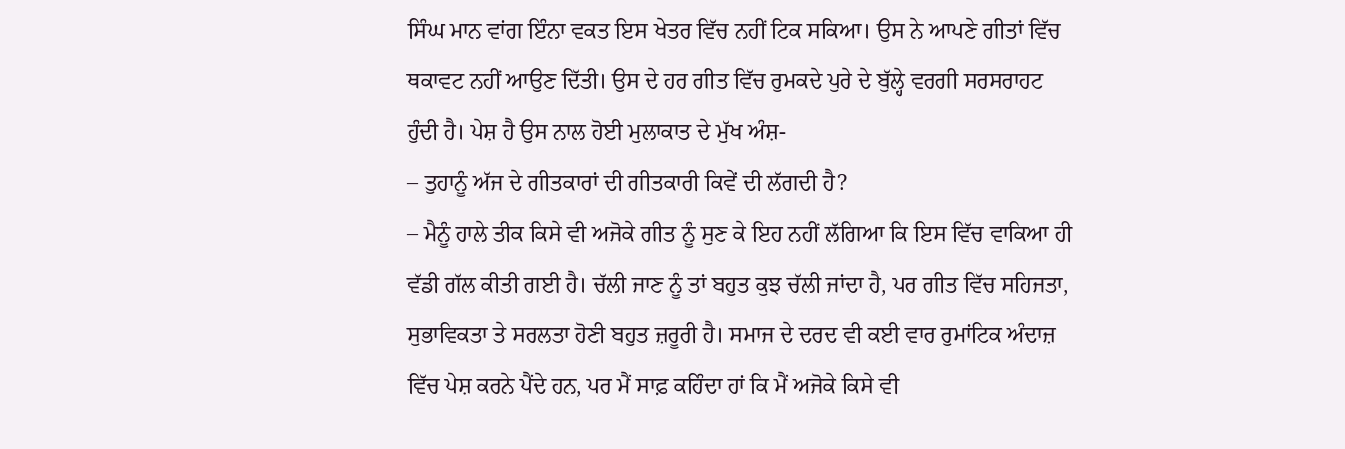ਸਿੰਘ ਮਾਨ ਵਾਂਗ ਇੰਨਾ ਵਕਤ ਇਸ ਖੇਤਰ ਵਿੱਚ ਨਹੀਂ ਟਿਕ ਸਕਿਆ। ਉਸ ਨੇ ਆਪਣੇ ਗੀਤਾਂ ਵਿੱਚ ਥਕਾਵਟ ਨਹੀਂ ਆਉਣ ਦਿੱਤੀ। ਉਸ ਦੇ ਹਰ ਗੀਤ ਵਿੱਚ ਰੁਮਕਦੇ ਪੁਰੇ ਦੇ ਬੁੱਲ੍ਹੇ ਵਰਗੀ ਸਰਸਰਾਹਟ ਹੁੰਦੀ ਹੈ। ਪੇਸ਼ ਹੈ ਉਸ ਨਾਲ ਹੋਈ ਮੁਲਾਕਾਤ ਦੇ ਮੁੱਖ ਅੰਸ਼-
– ਤੁਹਾਨੂੰ ਅੱਜ ਦੇ ਗੀਤਕਾਰਾਂ ਦੀ ਗੀਤਕਾਰੀ ਕਿਵੇਂ ਦੀ ਲੱਗਦੀ ਹੈ?
– ਮੈਨੂੰ ਹਾਲੇ ਤੀਕ ਕਿਸੇ ਵੀ ਅਜੋਕੇ ਗੀਤ ਨੂੰ ਸੁਣ ਕੇ ਇਹ ਨਹੀਂ ਲੱਗਿਆ ਕਿ ਇਸ ਵਿੱਚ ਵਾਕਿਆ ਹੀ ਵੱਡੀ ਗੱਲ ਕੀਤੀ ਗਈ ਹੈ। ਚੱਲੀ ਜਾਣ ਨੂੰ ਤਾਂ ਬਹੁਤ ਕੁਝ ਚੱਲੀ ਜਾਂਦਾ ਹੈ, ਪਰ ਗੀਤ ਵਿੱਚ ਸਹਿਜਤਾ, ਸੁਭਾਵਿਕਤਾ ਤੇ ਸਰਲਤਾ ਹੋਣੀ ਬਹੁਤ ਜ਼ਰੂਰੀ ਹੈ। ਸਮਾਜ ਦੇ ਦਰਦ ਵੀ ਕਈ ਵਾਰ ਰੁਮਾਂਟਿਕ ਅੰਦਾਜ਼ ਵਿੱਚ ਪੇਸ਼ ਕਰਨੇ ਪੈਂਦੇ ਹਨ, ਪਰ ਮੈਂ ਸਾਫ਼ ਕਹਿੰਦਾ ਹਾਂ ਕਿ ਮੈਂ ਅਜੋਕੇ ਕਿਸੇ ਵੀ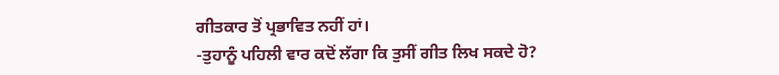ਗੀਤਕਾਰ ਤੋਂ ਪ੍ਰਭਾਵਿਤ ਨਹੀਂ ਹਾਂ।
-ਤੁਹਾਨੂੰ ਪਹਿਲੀ ਵਾਰ ਕਦੋਂ ਲੱਗਾ ਕਿ ਤੁਸੀਂ ਗੀਤ ਲਿਖ ਸਕਦੇ ਹੋ?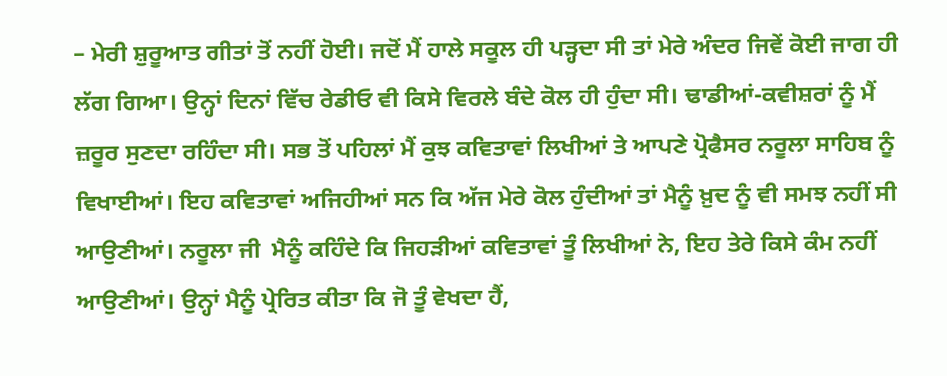– ਮੇਰੀ ਸ਼ੁਰੂਆਤ ਗੀਤਾਂ ਤੋਂ ਨਹੀਂ ਹੋਈ। ਜਦੋਂ ਮੈਂ ਹਾਲੇ ਸਕੂਲ ਹੀ ਪੜ੍ਹਦਾ ਸੀ ਤਾਂ ਮੇਰੇ ਅੰਦਰ ਜਿਵੇਂ ਕੋਈ ਜਾਗ ਹੀ ਲੱਗ ਗਿਆ। ਉਨ੍ਹਾਂ ਦਿਨਾਂ ਵਿੱਚ ਰੇਡੀਓ ਵੀ ਕਿਸੇ ਵਿਰਲੇ ਬੰਦੇ ਕੋਲ ਹੀ ਹੁੰਦਾ ਸੀ। ਢਾਡੀਆਂ-ਕਵੀਸ਼ਰਾਂ ਨੂੰ ਮੈਂ ਜ਼ਰੂਰ ਸੁਣਦਾ ਰਹਿੰਦਾ ਸੀ। ਸਭ ਤੋਂ ਪਹਿਲਾਂ ਮੈਂ ਕੁਝ ਕਵਿਤਾਵਾਂ ਲਿਖੀਆਂ ਤੇ ਆਪਣੇ ਪ੍ਰੋਫੈਸਰ ਨਰੂਲਾ ਸਾਹਿਬ ਨੂੰ ਵਿਖਾਈਆਂ। ਇਹ ਕਵਿਤਾਵਾਂ ਅਜਿਹੀਆਂ ਸਨ ਕਿ ਅੱਜ ਮੇਰੇ ਕੋਲ ਹੁੰਦੀਆਂ ਤਾਂ ਮੈਨੂੰ ਖ਼ੁਦ ਨੂੰ ਵੀ ਸਮਝ ਨਹੀਂ ਸੀ ਆਉਣੀਆਂ। ਨਰੂਲਾ ਜੀ  ਮੈਨੂੰ ਕਹਿੰਦੇ ਕਿ ਜਿਹੜੀਆਂ ਕਵਿਤਾਵਾਂ ਤੂੰ ਲਿਖੀਆਂ ਨੇ, ਇਹ ਤੇਰੇ ਕਿਸੇ ਕੰਮ ਨਹੀਂ ਆਉਣੀਆਂ। ਉਨ੍ਹਾਂ ਮੈਨੂੰ ਪ੍ਰੇਰਿਤ ਕੀਤਾ ਕਿ ਜੋ ਤੂੰ ਵੇਖਦਾ ਹੈਂ,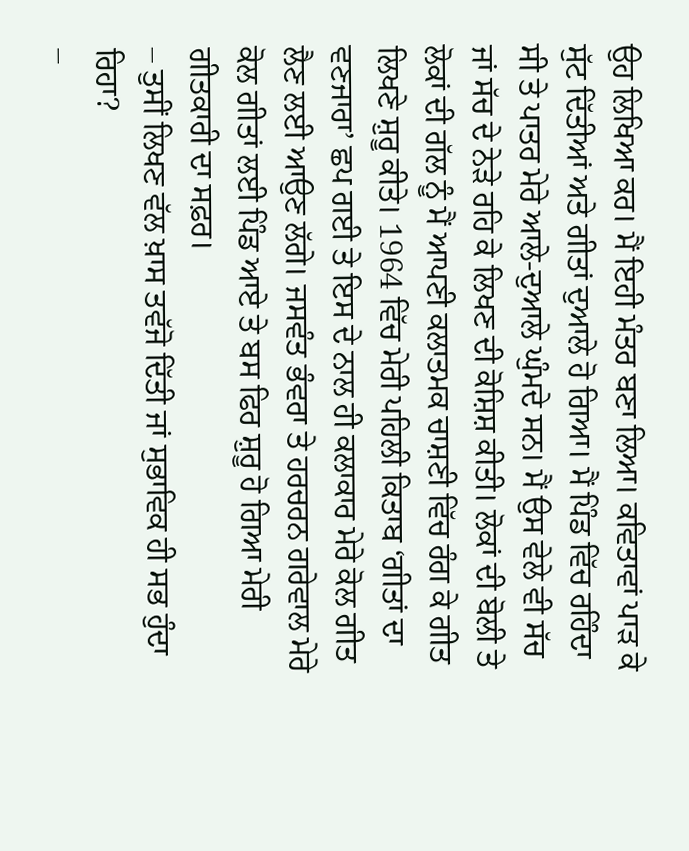ਉਹ ਲਿਖਿਆ ਕਰ। ਮੈਂ ਇਹੀ ਮੰਤਰ ਬਣਾ ਲਿਆ। ਕਵਿਤਾਵਾਂ ਪਾੜ ਕੇ ਸੁੱਟ ਦਿੱਤੀਆਂ ਅਤੇ ਗੀਤਾਂ ਦੁਆਲੇ ਹੋ ਗਿਆ। ਮੈਂ ਪਿੰਡ ਵਿੱਚ ਰਹਿੰਦਾ ਸੀ ਤੇ ਪਾਤਰ ਮੇਰੇ ਆਲੇ-ਦੁਆਲੇ ਘੁੰਮਦੇ ਸਨ। ਮੈਂ ਉਸ ਵੇਲੇ ਵੀ ਸੱਚ ਜਾਂ ਸੱਚ ਦੇ ਨੇੜੇ ਰਹਿ ਕੇ ਲਿਖਣ ਦੀ ਕੋਸ਼ਿਸ਼ ਕੀਤੀ। ਲੋਕਾਂ ਦੀ ਬੋਲੀ ਤੇ ਲੋਕਾਂ ਦੀ ਗੱਲ ਨੂੰ ਮੈਂ ਆਪਣੀ ਕਲਾਤਮਕ ਚਾਸ਼ਣੀ ਵਿੱਚ ਰੰਗ ਕੇ ਗੀਤ ਲਿਖਣੇ ਸ਼ੁਰੂ ਕੀਤੇ। 1964 ਵਿੱਚ ਮੇਰੀ ਪਹਿਲੀ ਕਿਤਾਬ ‘ਗੀਤਾਂ ਦਾ ਵਣਜਾਰਾ’ ਛਪ ਗਈ ਤੇ ਇਸ ਦੇ ਨਾਲ ਹੀ ਕਲਾਕਾਰ ਮੇਰੇ ਕੋਲ ਗੀਤ ਲੈਣ ਲਈ ਆਉਣ ਲੱਗੇ। ਜਸਵੰਤ ਭੰਵਰਾ ਤੇ ਹਰਚਰਨ ਗਰੇਵਾਲ ਮੇਰੇ ਕੋਲ ਗੀਤਾਂ ਲਈ ਪਿੰਡ ਆਏ ਤੇ ਬਸ ਫਿਰ ਸ਼ੁਰੂ ਹੋ ਗਿਆ ਮੇਰੀ ਗੀਤਕਾਰੀ ਦਾ ਸਫ਼ਰ।
– ਤੁਸੀਂ ਲਿਖਣ ਵੱਲ ਖ਼ਾਸ ਤਵੱਜੋ ਦਿੱਤੀ ਜਾਂ ਸੁਭਾਵਿਕ ਹੀ ਸਭ ਹੁੰਦਾ ਰਿਹਾ?
–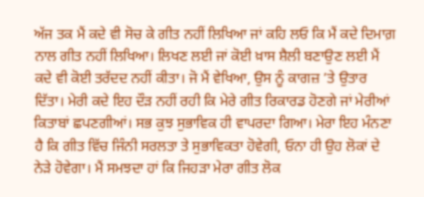ਅੱਜ ਤਕ ਮੈਂ ਕਦੇ ਵੀ ਸੋਚ ਕੇ ਗੀਤ ਨਹੀਂ ਲਿਖਿਆ ਜਾਂ ਕਹਿ ਲਓ ਕਿ ਮੈਂ ਕਦੇ ਦਿਮਾਗ਼ ਨਾਲ ਗੀਤ ਨਹੀਂ ਲਿਖਿਆ। ਲਿਖਣ ਲਈ ਜਾਂ ਕੋਈ ਖ਼ਾਸ ਸ਼ੈਲੀ ਬਣਾਉਣ ਲਈ ਮੈਂ ਕਦੇ ਵੀ ਕੋਈ ਤਰੱਦਦ ਨਹੀਂ ਕੀਤਾ। ਜੋ ਮੈਂ ਵੇਖਿਆ, ਉਸ ਨੂੰ ਕਾਗਜ਼ ’ਤੇ ਉਤਾਰ ਦਿੱਤਾ। ਮੇਰੀ ਕਦੇ ਇਹ ਦੌੜ ਨਹੀਂ ਰਹੀ ਕਿ ਮੇਰੇ ਗੀਤ ਰਿਕਾਰਡ ਹੋਣਗੇ ਜਾਂ ਮੇਰੀਆਂ ਕਿਤਾਬਾਂ ਛਪਣਗੀਆਂ। ਸਭ ਕੁਝ ਸੁਭਾਵਿਕ ਹੀ ਵਾਪਰਦਾ ਗਿਆ। ਮੇਰਾ ਇਹ ਮੰਨਣਾ ਹੈ ਕਿ ਗੀਤ ਵਿੱਚ ਜਿੰਨੀ ਸਰਲਤਾ ਤੇ ਸੁਭਾਵਿਕਤਾ ਹੋਵੇਗੀ, ਓਨਾ ਹੀ ਉਹ ਲੋਕਾਂ ਦੇ ਨੇੜੇ ਹੋਵੇਗਾ। ਮੈਂ ਸਮਝਦਾ ਹਾਂ ਕਿ ਜਿਹੜਾ ਮੇਰਾ ਗੀਤ ਲੋਕ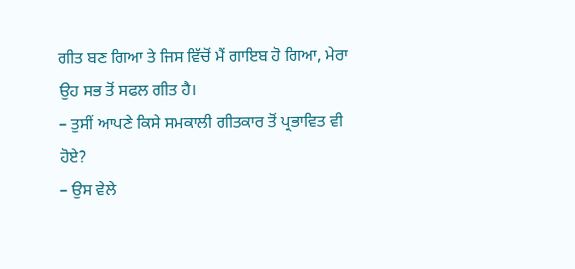ਗੀਤ ਬਣ ਗਿਆ ਤੇ ਜਿਸ ਵਿੱਚੋਂ ਮੈਂ ਗਾਇਬ ਹੋ ਗਿਆ, ਮੇਰਾ ਉਹ ਸਭ ਤੋਂ ਸਫਲ ਗੀਤ ਹੈ।
– ਤੁਸੀਂ ਆਪਣੇ ਕਿਸੇ ਸਮਕਾਲੀ ਗੀਤਕਾਰ ਤੋਂ ਪ੍ਰਭਾਵਿਤ ਵੀ ਹੋਏ?
– ਉਸ ਵੇਲੇ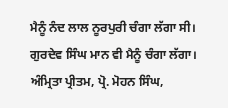ਮੈਨੂੰ ਨੰਦ ਲਾਲ ਨੂਰਪੁਰੀ ਚੰਗਾ ਲੱਗਾ ਸੀ। ਗੁਰਦੇਵ ਸਿੰਘ ਮਾਨ ਵੀ ਮੈਨੂੰ ਚੰਗਾ ਲੱਗਾ। ਅੰਮ੍ਰਿਤਾ ਪ੍ਰੀਤਮ, ਪ੍ਰੋ. ਮੋਹਨ ਸਿੰਘ,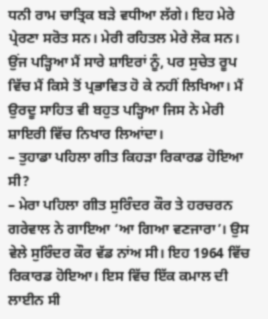ਧਨੀ ਰਾਮ ਚਾਤ੍ਰਿਕ ਬੜੇ ਵਧੀਆ ਲੱਗੇ। ਇਹ ਮੇਰੇ ਪ੍ਰੇਰਣਾ ਸਰੋਤ ਸਨ। ਮੇਰੀ ਰਹਿਤਲ ਮੇਰੇ ਲੋਕ ਸਨ। ਉਂਜ ਪੜ੍ਹਿਆ ਮੈਂ ਸਾਰੇ ਸ਼ਾਇਰਾਂ ਨੂੰ, ਪਰ ਸੁਚੇਤ ਰੂਪ ਵਿੱਚ ਮੈਂ ਕਿਸੇ ਤੋਂ ਪ੍ਰਭਾਵਿਤ ਹੋ ਕੇ ਨਹੀਂ ਲਿਖਿਆ। ਮੈਂ ਉਰਦੂ ਸਾਹਿਤ ਵੀ ਬਹੁਤ ਪੜ੍ਹਿਆ ਜਿਸ ਨੇ ਮੇਰੀ ਸ਼ਾਇਰੀ ਵਿੱਚ ਨਿਖਾਰ ਲਿਆਂਦਾ।
– ਤੁਹਾਡਾ ਪਹਿਲਾ ਗੀਤ ਕਿਹੜਾ ਰਿਕਾਰਡ ਹੋਇਆ ਸੀ?
– ਮੇਰਾ ਪਹਿਲਾ ਗੀਤ ਸੁਰਿੰਦਰ ਕੌਰ ਤੇ ਹਰਚਰਨ ਗਰੇਵਾਲ ਨੇ ਗਾਇਆ ‘ਆ ਗਿਆ ਵਣਜਾਰਾ’। ਉਸ ਵੇਲੇ ਸੁਰਿੰਦਰ ਕੌਰ ਵੱਡ ਨਾਂਅ ਸੀ। ਇਹ 1964 ਵਿੱਚ ਰਿਕਾਰਡ ਹੋਇਆ। ਇਸ ਵਿੱਚ ਇੱਕ ਕਮਾਲ ਦੀ ਲਾਈਨ ਸੀ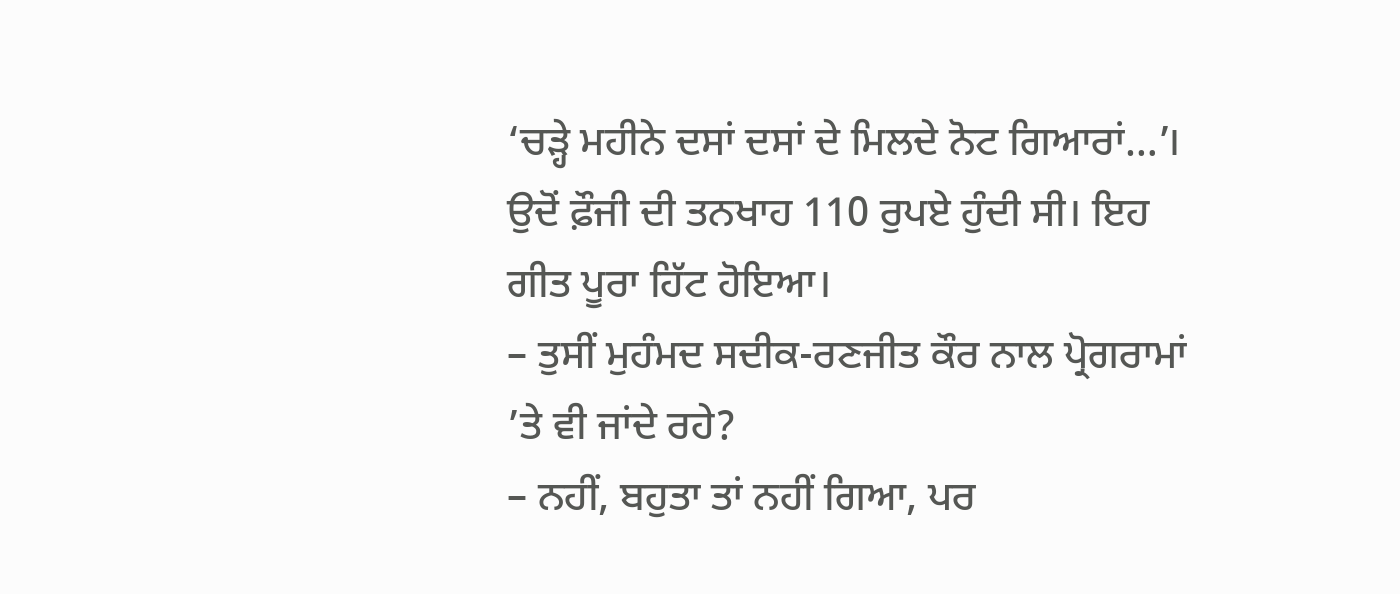‘ਚੜ੍ਹੇ ਮਹੀਨੇ ਦਸਾਂ ਦਸਾਂ ਦੇ ਮਿਲਦੇ ਨੋਟ ਗਿਆਰਾਂ…’। ਉਦੋਂ ਫ਼ੌਜੀ ਦੀ ਤਨਖਾਹ 110 ਰੁਪਏ ਹੁੰਦੀ ਸੀ। ਇਹ ਗੀਤ ਪੂਰਾ ਹਿੱਟ ਹੋਇਆ।
– ਤੁਸੀਂ ਮੁਹੰਮਦ ਸਦੀਕ-ਰਣਜੀਤ ਕੌਰ ਨਾਲ ਪ੍ਰੋਗਰਾਮਾਂ ’ਤੇ ਵੀ ਜਾਂਦੇ ਰਹੇ?
– ਨਹੀਂ, ਬਹੁਤਾ ਤਾਂ ਨਹੀਂ ਗਿਆ, ਪਰ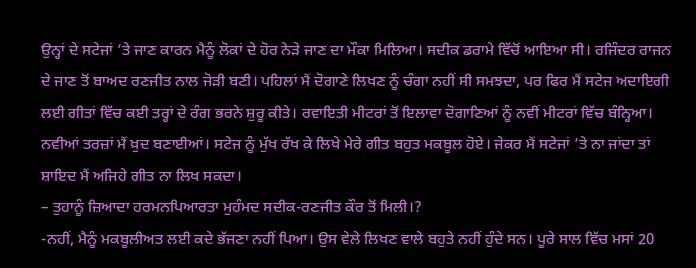ਉਨ੍ਹਾਂ ਦੇ ਸਟੇਜਾਂ ’ਤੇ ਜਾਣ ਕਾਰਨ ਮੈਨੂੰ ਲੋਕਾਂ ਦੇ ਹੋਰ ਨੇੜੇ ਜਾਣ ਦਾ ਮੌਕਾ ਮਿਲਿਆ। ਸਦੀਕ ਡਰਾਮੇ ਵਿੱਚੋਂ ਆਇਆ ਸੀ। ਰਜਿੰਦਰ ਰਾਜਨ ਦੇ ਜਾਣ ਤੋਂ ਬਾਅਦ ਰਣਜੀਤ ਨਾਲ ਜੋੜੀ ਬਣੀ। ਪਹਿਲਾਂ ਮੈਂ ਦੋਗਾਣੇ ਲਿਖਣ ਨੂੰ ਚੰਗਾ ਨਹੀਂ ਸੀ ਸਮਝਦਾ, ਪਰ ਫਿਰ ਮੈਂ ਸਟੇਜ ਅਦਾਇਗੀ ਲਈ ਗੀਤਾਂ ਵਿੱਚ ਕਈ ਤਰ੍ਹਾਂ ਦੇ ਰੰਗ ਭਰਨੇ ਸ਼ੁਰੂ ਕੀਤੇ। ਰਵਾਇਤੀ ਮੀਟਰਾਂ ਤੋਂ ਇਲਾਵਾ ਦੋਗਾਣਿਆਂ ਨੂੰ ਨਵੀਂ ਮੀਟਰਾਂ ਵਿੱਚ ਬੰਨ੍ਹਿਆ। ਨਵੀਆਂ ਤਰਜ਼ਾਂ ਮੈਂ ਖ਼ੁਦ ਬਣਾਈਆਂ। ਸਟੇਜ ਨੂੰ ਮੁੱਖ ਰੱਖ ਕੇ ਲਿਖੇ ਮੇਰੇ ਗੀਤ ਬਹੁਤ ਮਕਬੂਲ ਹੋਏ। ਜੇਕਰ ਮੈਂ ਸਟੇਜਾਂ ’ਤੇ ਨਾ ਜਾਂਦਾ ਤਾਂ ਸ਼ਾਇਦ ਮੈਂ ਅਜਿਹੇ ਗੀਤ ਨਾ ਲਿਖ ਸਕਦਾ।
– ਤੁਹਾਨੂੰ ਜ਼ਿਆਦਾ ਹਰਮਨਪਿਆਰਤਾ ਮੁਹੰਮਦ ਸਦੀਕ-ਰਣਜੀਤ ਕੌਰ ਤੋਂ ਮਿਲੀ।?
-ਨਹੀਂ, ਮੈਨੂੰ ਮਕਬੂਲੀਅਤ ਲਈ ਕਦੇ ਭੱਜਣਾ ਨਹੀਂ ਪਿਆ। ਉਸ ਵੇਲੇ ਲਿਖਣ ਵਾਲੇ ਬਹੁਤੇ ਨਹੀਂ ਹੁੰਦੇ ਸਨ। ਪੂਰੇ ਸਾਲ ਵਿੱਚ ਮਸਾਂ 20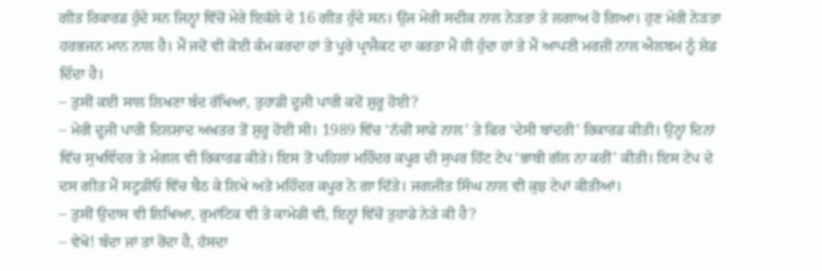ਗੀਤ ਰਿਕਾਰਡ ਹੁੰਦੇ ਸਨ ਜਿਨ੍ਹਾਂ ਵਿੱਚੋਂ ਮੇਰੇ ਇਕੱਲੇ ਦੇ 16 ਗੀਤ ਹੁੰਦੇ ਸਨ। ਉਂਜ ਮੇਰੀ ਸਦੀਕ ਨਾਲ ਨੇੜਤਾ ਤੇ ਲਗਾਅ ਹੋ ਗਿਆ। ਹੁਣ ਮੇਰੀ ਨੇੜਤਾ ਹਰਭਜਨ ਮਾਨ ਨਾਲ ਹੈ। ਮੈਂ ਜਦੋਂ ਵੀ ਕੋਈ ਕੰਮ ਕਰਦਾ ਹਾਂ ਤੇ ਪੂਰੇ ਪ੍ਰਾਜੈਕਟ ਦਾ ਕਰਤਾ ਮੈਂ ਹੀ ਹੁੰਦਾ ਹਾਂ ਤੇ ਮੈਂ ਆਪਣੀ ਮਰਜ਼ੀ ਨਾਲ ਐਲਬਮ ਨੂੰ ਸ਼ੇਡ ਦਿੰਦਾ ਹੈ।
– ਤੁਸੀਂ ਕਈ ਸਾਲ ਲਿਖਣਾ ਬੰਦ ਰੱਖਿਆ, ਤੁਹਾਡੀ ਦੂਜੀ ਪਾਰੀ ਕਦੋਂ ਸ਼ੁਰੂ ਹੋਈ?
– ਮੇਰੀ ਦੂਜੀ ਪਾਰੀ ਦਿਲਸ਼ਾਦ ਅਖ਼ਤਰ ਤੋਂ ਸ਼ੁਰੂ ਹੋਈ ਸੀ। 1989 ਵਿੱਚ ‘ਨੱਚੀਂ ਸਾਡੇ ਨਾਲ’ ਤੇ ਫਿਰ ‘ਦੇਸੀ ਬਾਂਦਰੀ’ ਰਿਕਾਰਡ ਕੀਤੀ। ਉਨ੍ਹਾਂ ਦਿਨਾਂ ਵਿੱਚ ਸੁਖਵਿੰਦਰ ਤੇ ਮੰਗਲ ਵੀ ਰਿਕਾਰਡ ਕੀਤੇ। ਇਸ ਤੋਂ ਪਹਿਲਾਂ ਮਹਿੰਦਰ ਕਪੂਰ ਦੀ ਸੁਪਰ ਹਿੱਟ ਟੇਪ ‘ਭਾਬੀ ਗੱਲ ਨਾ ਕਰੀਂ’ ਕੀਤੀ। ਇਸ ਟੇਪ ਦੇ ਦਸ ਗੀਤ ਮੈਂ ਸਟੂਡੀਓ ਵਿੱਚ ਬੈਠ ਕੇ ਲਿਖੇ ਅਤੇ ਮਹਿੰਦਰ ਕਪੂਰ ਨੇ ਗਾ ਦਿੱਤੇ। ਜਗਜੀਤ ਸਿੰਘ ਨਾਲ ਵੀ ਕੁਝ ਟੇਪਾਂ ਕੀਤੀਆਂ।
– ਤੁਸੀਂ ਉਦਾਸ ਵੀ ਲਿਖਿਆ, ਰੁਮਾਂਟਿਕ ਵੀ ਤੇ ਕਾਮੇਡੀ ਵੀ, ਇਨ੍ਹਾਂ ਵਿੱਚੋਂ ਤੁਹਾਡੇ ਨੇੜੇ ਕੀ ਹੈ?
– ਵੇਖੋ! ਬੰਦਾ ਜਾਂ ਤਾਂ ਰੋਂਦਾ ਹੈ, ਹੱਸਦਾ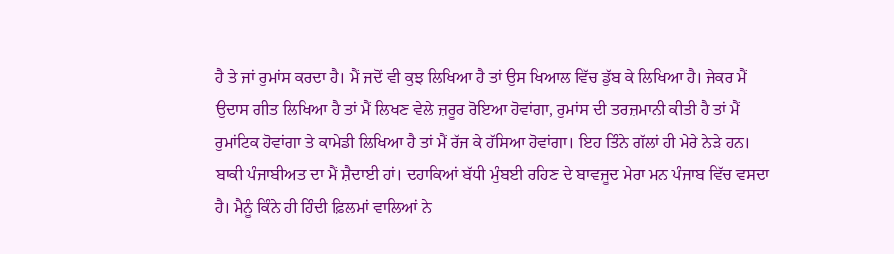ਹੈ ਤੇ ਜਾਂ ਰੁਮਾਂਸ ਕਰਦਾ ਹੈ। ਮੈਂ ਜਦੋਂ ਵੀ ਕੁਝ ਲਿਖਿਆ ਹੈ ਤਾਂ ਉਸ ਖਿਆਲ ਵਿੱਚ ਡੁੱਬ ਕੇ ਲਿਖਿਆ ਹੈ। ਜੇਕਰ ਮੈਂ ਉਦਾਸ ਗੀਤ ਲਿਖਿਆ ਹੈ ਤਾਂ ਮੈਂ ਲਿਖਣ ਵੇਲੇ ਜ਼ਰੂਰ ਰੋਇਆ ਹੋਵਾਂਗਾ, ਰੁਮਾਂਸ ਦੀ ਤਰਜ਼ਮਾਨੀ ਕੀਤੀ ਹੈ ਤਾਂ ਮੈਂ ਰੁਮਾਂਟਿਕ ਹੋਵਾਂਗਾ ਤੇ ਕਾਮੇਡੀ ਲਿਖਿਆ ਹੈ ਤਾਂ ਮੈਂ ਰੱਜ ਕੇ ਹੱਸਿਆ ਹੋਵਾਂਗਾ। ਇਹ ਤਿੰਨੇ ਗੱਲਾਂ ਹੀ ਮੇਰੇ ਨੇੜੇ ਹਨ। ਬਾਕੀ ਪੰਜਾਬੀਅਤ ਦਾ ਮੈਂ ਸ਼ੈਦਾਈ ਹਾਂ। ਦਹਾਕਿਆਂ ਬੱਧੀ ਮੁੰਬਈ ਰਹਿਣ ਦੇ ਬਾਵਜੂਦ ਮੇਰਾ ਮਨ ਪੰਜਾਬ ਵਿੱਚ ਵਸਦਾ ਹੈ। ਮੈਨੂੰ ਕਿੰਨੇ ਹੀ ਹਿੰਦੀ ਫ਼ਿਲਮਾਂ ਵਾਲਿਆਂ ਨੇ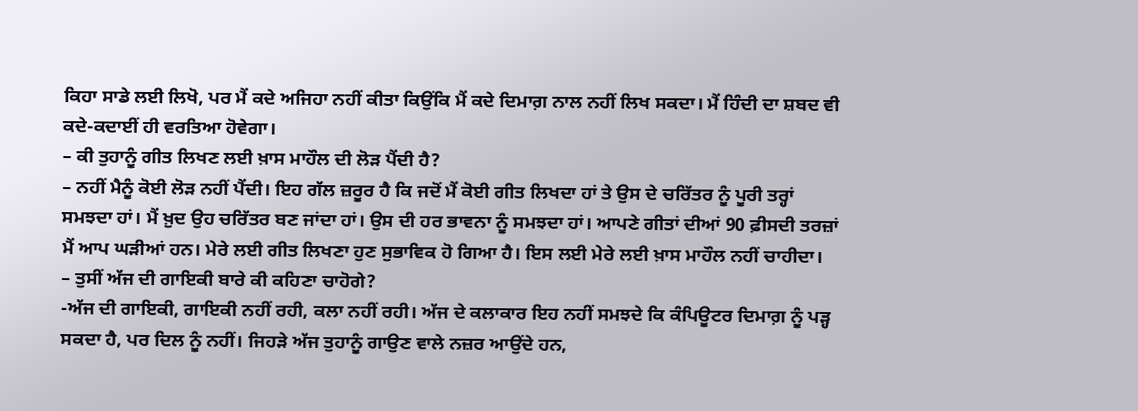ਕਿਹਾ ਸਾਡੇ ਲਈ ਲਿਖੋ, ਪਰ ਮੈਂ ਕਦੇ ਅਜਿਹਾ ਨਹੀਂ ਕੀਤਾ ਕਿਉਂਕਿ ਮੈਂ ਕਦੇ ਦਿਮਾਗ਼ ਨਾਲ ਨਹੀਂ ਲਿਖ ਸਕਦਾ। ਮੈਂ ਹਿੰਦੀ ਦਾ ਸ਼ਬਦ ਵੀ ਕਦੇ-ਕਦਾਈਂ ਹੀ ਵਰਤਿਆ ਹੋਵੇਗਾ।
– ਕੀ ਤੁਹਾਨੂੰ ਗੀਤ ਲਿਖਣ ਲਈ ਖ਼ਾਸ ਮਾਹੌਲ ਦੀ ਲੋੜ ਪੈਂਦੀ ਹੈ?
– ਨਹੀਂ ਮੈਨੂੰ ਕੋਈ ਲੋੜ ਨਹੀਂ ਪੈਂਦੀ। ਇਹ ਗੱਲ ਜ਼ਰੂਰ ਹੈ ਕਿ ਜਦੋਂ ਮੈਂ ਕੋਈ ਗੀਤ ਲਿਖਦਾ ਹਾਂ ਤੇ ਉਸ ਦੇ ਚਰਿੱਤਰ ਨੂੰ ਪੂਰੀ ਤਰ੍ਹਾਂ ਸਮਝਦਾ ਹਾਂ। ਮੈਂ ਖ਼ੁਦ ਉਹ ਚਰਿੱਤਰ ਬਣ ਜਾਂਦਾ ਹਾਂ। ਉਸ ਦੀ ਹਰ ਭਾਵਨਾ ਨੂੰ ਸਮਝਦਾ ਹਾਂ। ਆਪਣੇ ਗੀਤਾਂ ਦੀਆਂ 90 ਫ਼ੀਸਦੀ ਤਰਜ਼ਾਂ ਮੈਂ ਆਪ ਘੜੀਆਂ ਹਨ। ਮੇਰੇ ਲਈ ਗੀਤ ਲਿਖਣਾ ਹੁਣ ਸੁਭਾਵਿਕ ਹੋ ਗਿਆ ਹੈ। ਇਸ ਲਈ ਮੇਰੇ ਲਈ ਖ਼ਾਸ ਮਾਹੌਲ ਨਹੀਂ ਚਾਹੀਦਾ।
– ਤੁਸੀਂ ਅੱਜ ਦੀ ਗਾਇਕੀ ਬਾਰੇ ਕੀ ਕਹਿਣਾ ਚਾਹੋਗੇ?
-ਅੱਜ ਦੀ ਗਾਇਕੀ, ਗਾਇਕੀ ਨਹੀਂ ਰਹੀ, ਕਲਾ ਨਹੀਂ ਰਹੀ। ਅੱਜ ਦੇ ਕਲਾਕਾਰ ਇਹ ਨਹੀਂ ਸਮਝਦੇ ਕਿ ਕੰਪਿਊਟਰ ਦਿਮਾਗ਼ ਨੂੰ ਪੜ੍ਹ ਸਕਦਾ ਹੈ, ਪਰ ਦਿਲ ਨੂੰ ਨਹੀਂ। ਜਿਹੜੇ ਅੱਜ ਤੁਹਾਨੂੰ ਗਾਉਣ ਵਾਲੇ ਨਜ਼ਰ ਆਉਂਦੇ ਹਨ,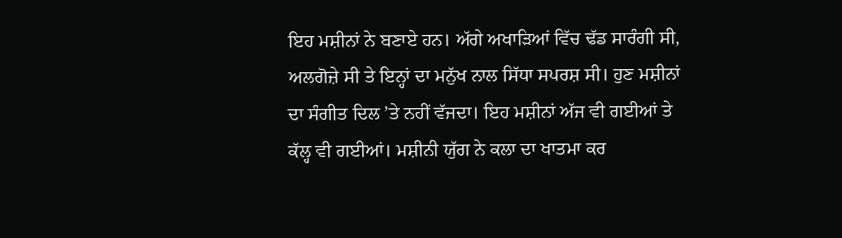ਇਹ ਮਸ਼ੀਨਾਂ ਨੇ ਬਣਾਏ ਹਨ। ਅੱਗੇ ਅਖਾੜਿਆਂ ਵਿੱਚ ਢੱਡ ਸਾਰੰਗੀ ਸੀ, ਅਲਗੋਜ਼ੇ ਸੀ ਤੇ ਇਨ੍ਹਾਂ ਦਾ ਮਨੁੱਖ ਨਾਲ ਸਿੱਧਾ ਸਪਰਸ਼ ਸੀ। ਹੁਣ ਮਸ਼ੀਨਾਂ ਦਾ ਸੰਗੀਤ ਦਿਲ ’ਤੇ ਨਹੀਂ ਵੱਜਦਾ। ਇਹ ਮਸ਼ੀਨਾਂ ਅੱਜ ਵੀ ਗਈਆਂ ਤੇ ਕੱਲ੍ਹ ਵੀ ਗਈਆਂ। ਮਸ਼ੀਨੀ ਯੁੱਗ ਨੇ ਕਲਾ ਦਾ ਖਾਤਮਾ ਕਰ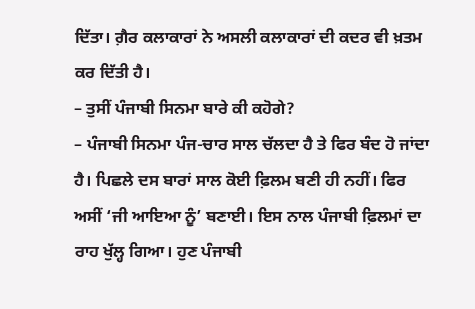ਦਿੱਤਾ। ਗ਼ੈਰ ਕਲਾਕਾਰਾਂ ਨੇ ਅਸਲੀ ਕਲਾਕਾਰਾਂ ਦੀ ਕਦਰ ਵੀ ਖ਼ਤਮ ਕਰ ਦਿੱਤੀ ਹੈ।
– ਤੁਸੀਂ ਪੰਜਾਬੀ ਸਿਨਮਾ ਬਾਰੇ ਕੀ ਕਹੋਗੇ?
– ਪੰਜਾਬੀ ਸਿਨਮਾ ਪੰਜ-ਚਾਰ ਸਾਲ ਚੱਲਦਾ ਹੈ ਤੇ ਫਿਰ ਬੰਦ ਹੋ ਜਾਂਦਾ ਹੈ। ਪਿਛਲੇ ਦਸ ਬਾਰਾਂ ਸਾਲ ਕੋਈ ਫ਼ਿਲਮ ਬਣੀ ਹੀ ਨਹੀਂ। ਫਿਰ ਅਸੀਂ ‘ਜੀ ਆਇਆ ਨੂੰ’ ਬਣਾਈ। ਇਸ ਨਾਲ ਪੰਜਾਬੀ ਫ਼ਿਲਮਾਂ ਦਾ ਰਾਹ ਖੁੱਲ੍ਹ ਗਿਆ। ਹੁਣ ਪੰਜਾਬੀ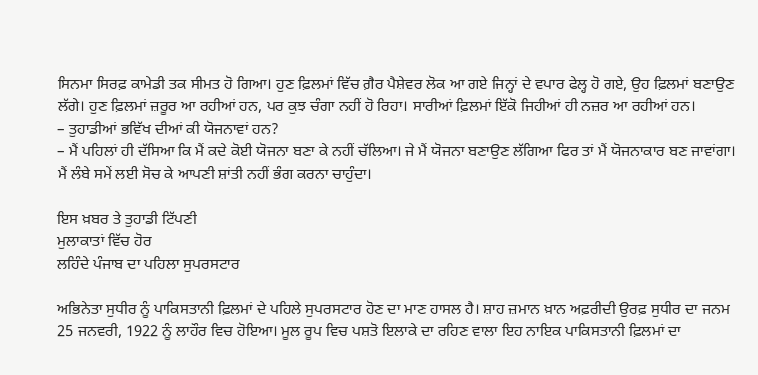ਸਿਨਮਾ ਸਿਰਫ਼ ਕਾਮੇਡੀ ਤਕ ਸੀਮਤ ਹੋ ਗਿਆ। ਹੁਣ ਫ਼ਿਲਮਾਂ ਵਿੱਚ ਗ਼ੈਰ ਪੈਸ਼ੇਵਰ ਲੋਕ ਆ ਗਏ ਜਿਨ੍ਹਾਂ ਦੇ ਵਪਾਰ ਫੇਲ੍ਹ ਹੋ ਗਏ, ਉਹ ਫ਼ਿਲਮਾਂ ਬਣਾਉਣ ਲੱਗੇ। ਹੁਣ ਫ਼ਿਲਮਾਂ ਜ਼ਰੂਰ ਆ ਰਹੀਆਂ ਹਨ, ਪਰ ਕੁਝ ਚੰਗਾ ਨਹੀਂ ਹੋ ਰਿਹਾ। ਸਾਰੀਆਂ ਫ਼ਿਲਮਾਂ ਇੱਕੋ ਜਿਹੀਆਂ ਹੀ ਨਜ਼ਰ ਆ ਰਹੀਆਂ ਹਨ।
– ਤੁਹਾਡੀਆਂ ਭਵਿੱਖ ਦੀਆਂ ਕੀ ਯੋਜਨਾਵਾਂ ਹਨ?
– ਮੈਂ ਪਹਿਲਾਂ ਹੀ ਦੱਸਿਆ ਕਿ ਮੈਂ ਕਦੇ ਕੋਈ ਯੋਜਨਾ ਬਣਾ ਕੇ ਨਹੀਂ ਚੱਲਿਆ। ਜੇ ਮੈਂ ਯੋਜਨਾ ਬਣਾਉਣ ਲੱਗਿਆ ਫਿਰ ਤਾਂ ਮੈਂ ਯੋਜਨਾਕਾਰ ਬਣ ਜਾਵਾਂਗਾ। ਮੈਂ ਲੰਬੇ ਸਮੇਂ ਲਈ ਸੋਚ ਕੇ ਆਪਣੀ ਸ਼ਾਂਤੀ ਨਹੀਂ ਭੰਗ ਕਰਨਾ ਚਾਹੁੰਦਾ।

ਇਸ ਖ਼ਬਰ ਤੇ ਤੁਹਾਡੀ ਟਿੱਪਣੀ
ਮੁਲਾਕਾਤਾਂ ਵਿੱਚ ਹੋਰ
ਲਹਿੰਦੇ ਪੰਜਾਬ ਦਾ ਪਹਿਲਾ ਸੁਪਰਸਟਾਰ

ਅਭਿਨੇਤਾ ਸੁਧੀਰ ਨੂੰ ਪਾਕਿਸਤਾਨੀ ਫ਼ਿਲਮਾਂ ਦੇ ਪਹਿਲੇ ਸੁਪਰਸਟਾਰ ਹੋਣ ਦਾ ਮਾਣ ਹਾਸਲ ਹੈ। ਸ਼ਾਹ ਜ਼ਮਾਨ ਖ਼ਾਨ ਅਫ਼ਰੀਦੀ ਉਰਫ਼ ਸੁਧੀਰ ਦਾ ਜਨਮ 25 ਜਨਵਰੀ, 1922 ਨੂੰ ਲਾਹੌਰ ਵਿਚ ਹੋਇਆ। ਮੂਲ ਰੂਪ ਵਿਚ ਪਸ਼ਤੋ ਇਲਾਕੇ ਦਾ ਰਹਿਣ ਵਾਲਾ ਇਹ ਨਾਇਕ ਪਾਕਿਸਤਾਨੀ ਫ਼ਿਲਮਾਂ ਦਾ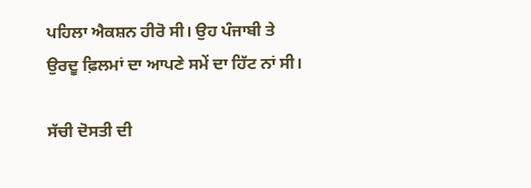ਪਹਿਲਾ ਐਕਸ਼ਨ ਹੀਰੋ ਸੀ। ਉਹ ਪੰਜਾਬੀ ਤੇ ਉਰਦੂ ਫ਼ਿਲਮਾਂ ਦਾ ਆਪਣੇ ਸਮੇਂ ਦਾ ਹਿੱਟ ਨਾਂ ਸੀ।

ਸੱਚੀ ਦੋਸਤੀ ਦੀ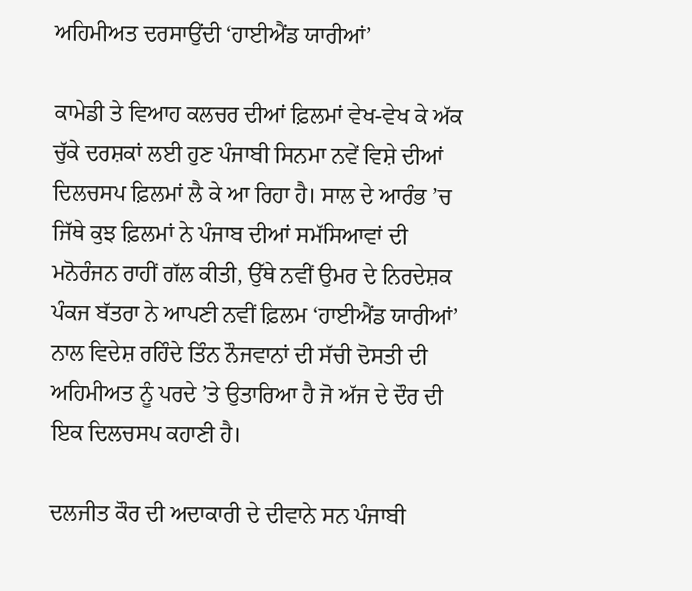ਅਹਿਮੀਅਤ ਦਰਸਾਉਂਦੀ ‘ਹਾਈਐਂਡ ਯਾਰੀਆਂ’

ਕਾਮੇਡੀ ਤੇ ਵਿਆਹ ਕਲਚਰ ਦੀਆਂ ਫ਼ਿਲਮਾਂ ਵੇਖ-ਵੇਖ ਕੇ ਅੱਕ ਚੁੱਕੇ ਦਰਸ਼ਕਾਂ ਲਈ ਹੁਣ ਪੰਜਾਬੀ ਸਿਨਮਾ ਨਵੇਂ ਵਿਸ਼ੇ ਦੀਆਂ ਦਿਲਚਸਪ ਫ਼ਿਲਮਾਂ ਲੈ ਕੇ ਆ ਰਿਹਾ ਹੈ। ਸਾਲ ਦੇ ਆਰੰਭ ’ਚ ਜਿੱਥੇ ਕੁਝ ਫ਼ਿਲਮਾਂ ਨੇ ਪੰਜਾਬ ਦੀਆਂ ਸਮੱਸਿਆਵਾਂ ਦੀ ਮਨੋਰੰਜਨ ਰਾਹੀਂ ਗੱਲ ਕੀਤੀ, ਉੱਥੇ ਨਵੀਂ ਉਮਰ ਦੇ ਨਿਰਦੇਸ਼ਕ ਪੰਕਜ ਬੱਤਰਾ ਨੇ ਆਪਣੀ ਨਵੀਂ ਫ਼ਿਲਮ ‘ਹਾਈਐਂਡ ਯਾਰੀਆਂ’ ਨਾਲ ਵਿਦੇਸ਼ ਰਹਿੰਦੇ ਤਿੰਨ ਨੌਜਵਾਨਾਂ ਦੀ ਸੱਚੀ ਦੋਸਤੀ ਦੀ ਅਹਿਮੀਅਤ ਨੂੰ ਪਰਦੇ ’ਤੇ ਉਤਾਰਿਆ ਹੈ ਜੋ ਅੱਜ ਦੇ ਦੌਰ ਦੀ ਇਕ ਦਿਲਚਸਪ ਕਹਾਣੀ ਹੈ।

ਦਲਜੀਤ ਕੌਰ ਦੀ ਅਦਾਕਾਰੀ ਦੇ ਦੀਵਾਨੇ ਸਨ ਪੰਜਾਬੀ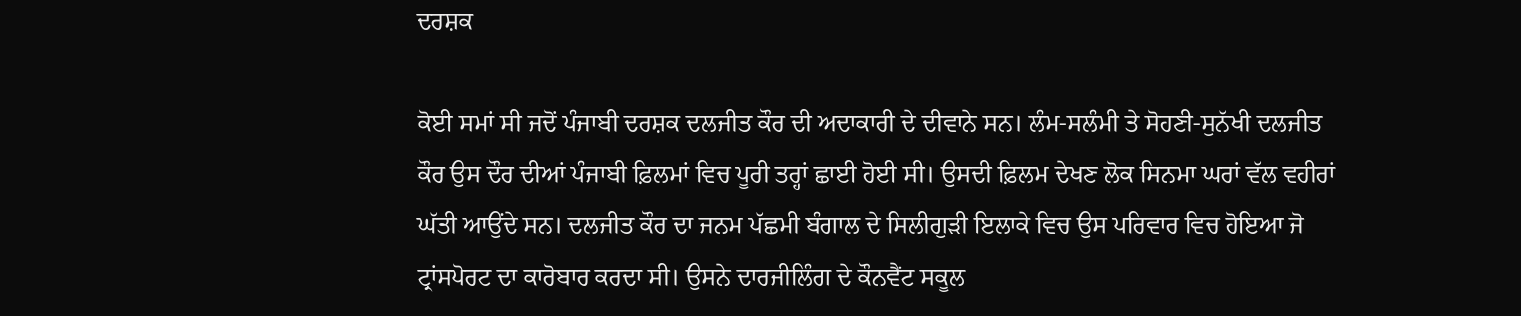ਦਰਸ਼ਕ

ਕੋਈ ਸਮਾਂ ਸੀ ਜਦੋਂ ਪੰਜਾਬੀ ਦਰਸ਼ਕ ਦਲਜੀਤ ਕੌਰ ਦੀ ਅਦਾਕਾਰੀ ਦੇ ਦੀਵਾਨੇ ਸਨ। ਲੰਮ-ਸਲੰਮੀ ਤੇ ਸੋਹਣੀ-ਸੁਨੱਖੀ ਦਲਜੀਤ ਕੌਰ ਉਸ ਦੌਰ ਦੀਆਂ ਪੰਜਾਬੀ ਫ਼ਿਲਮਾਂ ਵਿਚ ਪੂਰੀ ਤਰ੍ਹਾਂ ਛਾਈ ਹੋਈ ਸੀ। ਉਸਦੀ ਫ਼ਿਲਮ ਦੇਖਣ ਲੋਕ ਸਿਨਮਾ ਘਰਾਂ ਵੱਲ ਵਹੀਰਾਂ ਘੱਤੀ ਆਉਂਦੇ ਸਨ। ਦਲਜੀਤ ਕੌਰ ਦਾ ਜਨਮ ਪੱਛਮੀ ਬੰਗਾਲ ਦੇ ਸਿਲੀਗੁੜੀ ਇਲਾਕੇ ਵਿਚ ਉਸ ਪਰਿਵਾਰ ਵਿਚ ਹੋਇਆ ਜੋ ਟ੍ਰਾਂਸਪੋਰਟ ਦਾ ਕਾਰੋਬਾਰ ਕਰਦਾ ਸੀ। ਉਸਨੇ ਦਾਰਜੀਲਿੰਗ ਦੇ ਕੌਨਵੈਂਟ ਸਕੂਲ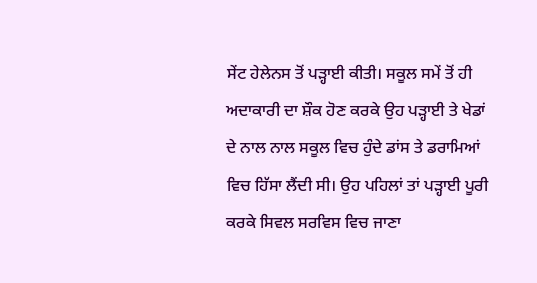ਸੇਂਟ ਹੇਲੇਨਸ ਤੋਂ ਪੜ੍ਹਾਈ ਕੀਤੀ। ਸਕੂਲ ਸਮੇਂ ਤੋਂ ਹੀ ਅਦਾਕਾਰੀ ਦਾ ਸ਼ੌਕ ਹੋਣ ਕਰਕੇ ਉਹ ਪੜ੍ਹਾਈ ਤੇ ਖੇਡਾਂ ਦੇ ਨਾਲ ਨਾਲ ਸਕੂਲ ਵਿਚ ਹੁੰਦੇ ਡਾਂਸ ਤੇ ਡਰਾਮਿਆਂ ਵਿਚ ਹਿੱਸਾ ਲੈਂਦੀ ਸੀ। ਉਹ ਪਹਿਲਾਂ ਤਾਂ ਪੜ੍ਹਾਈ ਪੂਰੀ ਕਰਕੇ ਸਿਵਲ ਸਰਵਿਸ ਵਿਚ ਜਾਣਾ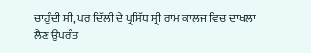ਚਾਹੁੰਦੀ ਸੀ, ਪਰ ਦਿੱਲੀ ਦੇ ਪ੍ਰਸਿੱਧ ਸ੍ਰੀ ਰਾਮ ਕਾਲਜ ਵਿਚ ਦਾਖਲਾ ਲੈਣ ਉਪਰੰਤ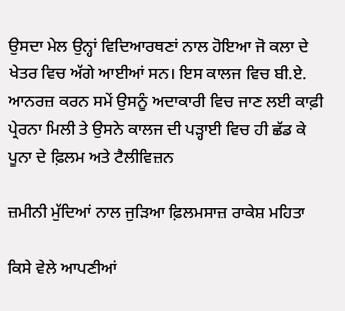ਉਸਦਾ ਮੇਲ ਉਨ੍ਹਾਂ ਵਿਦਿਆਰਥਣਾਂ ਨਾਲ ਹੋਇਆ ਜੋ ਕਲਾ ਦੇ ਖੇਤਰ ਵਿਚ ਅੱਗੇ ਆਈਆਂ ਸਨ। ਇਸ ਕਾਲਜ ਵਿਚ ਬੀ.ਏ. ਆਨਰਜ਼ ਕਰਨ ਸਮੇਂ ਉਸਨੂੰ ਅਦਾਕਾਰੀ ਵਿਚ ਜਾਣ ਲਈ ਕਾਫ਼ੀ ਪ੍ਰੇਰਨਾ ਮਿਲੀ ਤੇ ਉਸਨੇ ਕਾਲਜ ਦੀ ਪੜ੍ਹਾਈ ਵਿਚ ਹੀ ਛੱਡ ਕੇ ਪੂਨਾ ਦੇ ਫ਼ਿਲਮ ਅਤੇ ਟੈਲੀਵਿਜ਼ਨ

ਜ਼ਮੀਨੀ ਮੁੱਦਿਆਂ ਨਾਲ ਜੁੜਿਆ ਫ਼ਿਲਮਸਾਜ਼ ਰਾਕੇਸ਼ ਮਹਿਤਾ

ਕਿਸੇ ਵੇਲੇ ਆਪਣੀਆਂ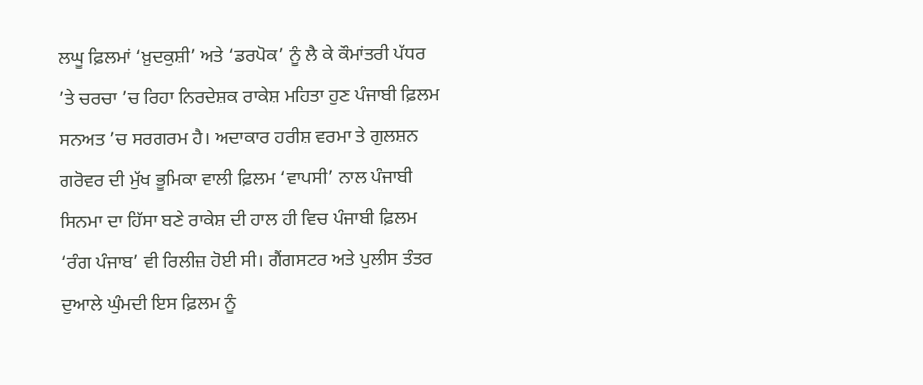ਲਘੂ ਫ਼ਿਲਮਾਂ ‘ਖ਼ੁਦਕੁਸ਼ੀ’ ਅਤੇ ‘ਡਰਪੋਕ’ ਨੂੰ ਲੈ ਕੇ ਕੌਮਾਂਤਰੀ ਪੱਧਰ ’ਤੇ ਚਰਚਾ ’ਚ ਰਿਹਾ ਨਿਰਦੇਸ਼ਕ ਰਾਕੇਸ਼ ਮਹਿਤਾ ਹੁਣ ਪੰਜਾਬੀ ਫ਼ਿਲਮ ਸਨਅਤ ’ਚ ਸਰਗਰਮ ਹੈ। ਅਦਾਕਾਰ ਹਰੀਸ਼ ਵਰਮਾ ਤੇ ਗੁਲਸ਼ਨ ਗਰੋਵਰ ਦੀ ਮੁੱਖ ਭੂਮਿਕਾ ਵਾਲੀ ਫ਼ਿਲਮ ‘ਵਾਪਸੀ’ ਨਾਲ ਪੰਜਾਬੀ ਸਿਨਮਾ ਦਾ ਹਿੱਸਾ ਬਣੇ ਰਾਕੇਸ਼ ਦੀ ਹਾਲ ਹੀ ਵਿਚ ਪੰਜਾਬੀ ਫ਼ਿਲਮ ‘ਰੰਗ ਪੰਜਾਬ’ ਵੀ ਰਿਲੀਜ਼ ਹੋਈ ਸੀ। ਗੈਂਗਸਟਰ ਅਤੇ ਪੁਲੀਸ ਤੰਤਰ ਦੁਆਲੇ ਘੁੰਮਦੀ ਇਸ ਫ਼ਿਲਮ ਨੂੰ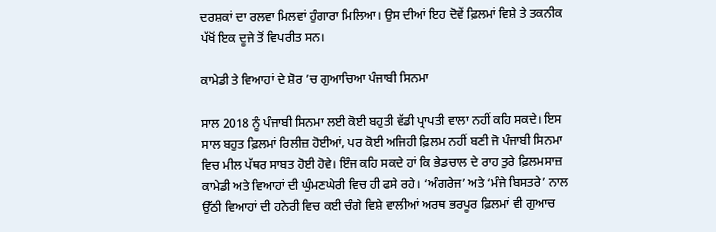ਦਰਸ਼ਕਾਂ ਦਾ ਰਲਵਾ ਮਿਲਵਾਂ ਹੁੰਗਾਰਾ ਮਿਲਿਆ। ਉਸ ਦੀਆਂ ਇਹ ਦੋਵੇਂ ਫ਼ਿਲਮਾਂ ਵਿਸ਼ੇ ਤੇ ਤਕਨੀਕ ਪੱਖੋਂ ਇਕ ਦੂਜੇ ਤੋਂ ਵਿਪਰੀਤ ਸਨ।

ਕਾਮੇਡੀ ਤੇ ਵਿਆਹਾਂ ਦੇ ਸ਼ੋਰ ’ਚ ਗੁਆਚਿਆ ਪੰਜਾਬੀ ਸਿਨਮਾ

ਸਾਲ 2018 ਨੂੰ ਪੰਜਾਬੀ ਸਿਨਮਾ ਲਈ ਕੋਈ ਬਹੁਤੀ ਵੱਡੀ ਪ੍ਰਾਪਤੀ ਵਾਲਾ ਨਹੀਂ ਕਹਿ ਸਕਦੇ। ਇਸ ਸਾਲ ਬਹੁਤ ਫ਼ਿਲਮਾਂ ਰਿਲੀਜ਼ ਹੋਈਆਂ, ਪਰ ਕੋਈ ਅਜਿਹੀ ਫ਼ਿਲਮ ਨਹੀਂ ਬਣੀ ਜੋ ਪੰਜਾਬੀ ਸਿਨਮਾ ਵਿਚ ਮੀਲ ਪੱਥਰ ਸਾਬਤ ਹੋਈ ਹੋਵੇ। ਇੰਜ ਕਹਿ ਸਕਦੇ ਹਾਂ ਕਿ ਭੇਡਚਾਲ ਦੇ ਰਾਹ ਤੁਰੇ ਫ਼ਿਲਮਸਾਜ਼ ਕਾਮੇਡੀ ਅਤੇ ਵਿਆਹਾਂ ਦੀ ਘੁੰਮਣਘੇਰੀ ਵਿਚ ਹੀ ਫਸੇ ਰਹੇ। ‘ਅੰਗਰੇਜ’ ਅਤੇ ‘ਮੰਜੇ ਬਿਸਤਰੇ’ ਨਾਲ ਉੱਠੀ ਵਿਆਹਾਂ ਦੀ ਹਨੇਰੀ ਵਿਚ ਕਈ ਚੰਗੇ ਵਿਸ਼ੇ ਵਾਲੀਆਂ ਅਰਥ ਭਰਪੂਰ ਫ਼ਿਲਮਾਂ ਵੀ ਗੁਆਚ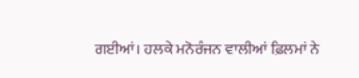ਗਈਆਂ। ਹਲਕੇ ਮਨੋਰੰਜਨ ਵਾਲੀਆਂ ਫ਼ਿਲਮਾਂ ਨੇ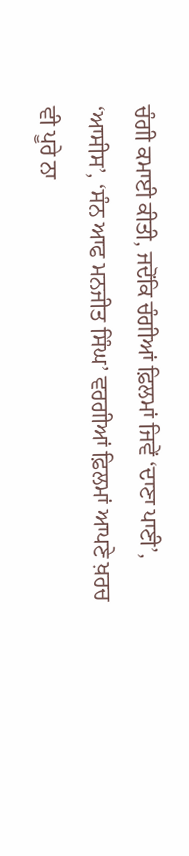ਚੰਗੀ ਕਮਾਈ ਕੀਤੀ, ਜਦੋਂਕਿ ਚੰਗੀਆਂ ਫ਼ਿਲਮਾਂ ਜਿਵੇਂ ‘ਦਾਣਾ ਪਾਣੀ’, ‘ਆਸੀਸ’, ‘ਸੰਨ ਆਫ ਮਨਜੀਤ ਸਿੰਘ’ ਵਰਗੀਆਂ ਫ਼ਿਲਮਾਂ ਆਪਣੇ ਖ਼ਰਚ ਵੀ ਪੂਰੇ ਨਾ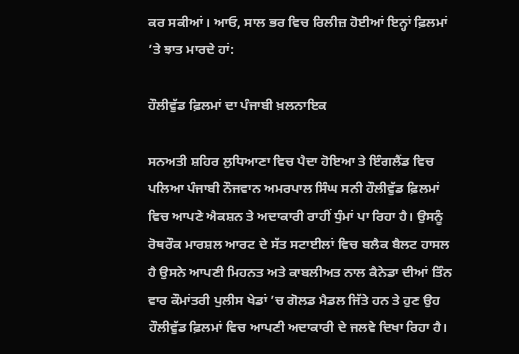ਕਰ ਸਕੀਆਂ। ਆਓ, ਸਾਲ ਭਰ ਵਿਚ ਰਿਲੀਜ਼ ਹੋਈਆਂ ਇਨ੍ਹਾਂ ਫ਼ਿਲਮਾਂ ’ਤੇ ਝਾਤ ਮਾਰਦੇ ਹਾਂ:

ਹੌਲੀਵੁੱਡ ਫ਼ਿਲਮਾਂ ਦਾ ਪੰਜਾਬੀ ਖ਼ਲਨਾਇਕ

ਸਨਅਤੀ ਸ਼ਹਿਰ ਲੁਧਿਆਣਾ ਵਿਚ ਪੈਦਾ ਹੋਇਆ ਤੇ ਇੰਗਲੈਂਡ ਵਿਚ ਪਲਿਆ ਪੰਜਾਬੀ ਨੌਜਵਾਨ ਅਮਰਪਾਲ ਸਿੰਘ ਸਨੀ ਹੌਲੀਵੁੱਡ ਫ਼ਿਲਮਾਂ ਵਿਚ ਆਪਣੇ ਐਕਸ਼ਨ ਤੇ ਅਦਾਕਾਰੀ ਰਾਹੀਂ ਧੁੰਮਾਂ ਪਾ ਰਿਹਾ ਹੈ। ਉਸਨੂੰ ਰੋਥਰੌਕ ਮਾਰਸ਼ਲ ਆਰਟ ਦੇ ਸੱਤ ਸਟਾਈਲਾਂ ਵਿਚ ਬਲੈਕ ਬੈਲਟ ਹਾਸਲ ਹੈ ਉਸਨੇ ਆਪਣੀ ਮਿਹਨਤ ਅਤੇ ਕਾਬਲੀਅਤ ਨਾਲ ਕੈਨੇਡਾ ਦੀਆਂ ਤਿੰਨ ਵਾਰ ਕੌਮਾਂਤਰੀ ਪੁਲੀਸ ਖੇਡਾਂ ’ਚ ਗੋਲਡ ਮੈਡਲ ਜਿੱਤੇ ਹਨ ਤੇ ਹੁਣ ਉਹ ਹੌਲੀਵੁੱਡ ਫ਼ਿਲਮਾਂ ਵਿਚ ਆਪਣੀ ਅਦਾਕਾਰੀ ਦੇ ਜਲਵੇ ਦਿਖਾ ਰਿਹਾ ਹੈ।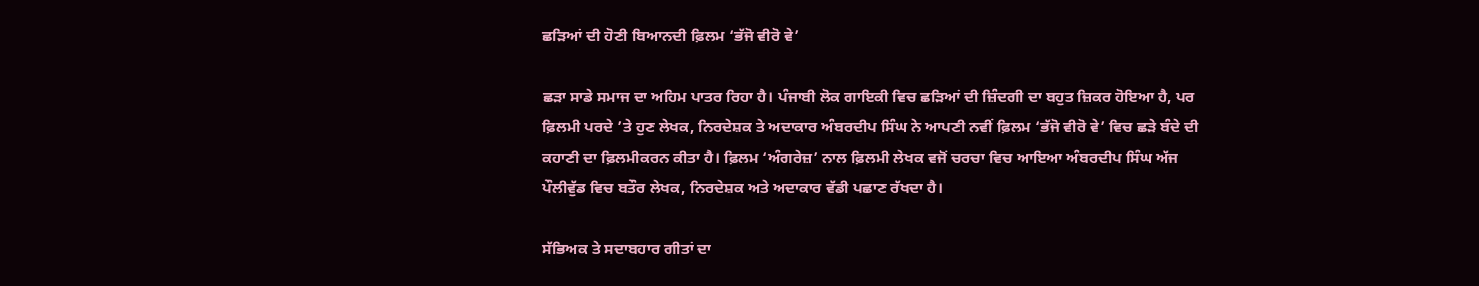ਛੜਿਆਂ ਦੀ ਹੋਣੀ ਬਿਆਨਦੀ ਫ਼ਿਲਮ ‘ਭੱਜੋ ਵੀਰੋ ਵੇ’

ਛੜਾ ਸਾਡੇ ਸਮਾਜ ਦਾ ਅਹਿਮ ਪਾਤਰ ਰਿਹਾ ਹੈ। ਪੰਜਾਬੀ ਲੋਕ ਗਾਇਕੀ ਵਿਚ ਛੜਿਆਂ ਦੀ ਜ਼ਿੰਦਗੀ ਦਾ ਬਹੁਤ ਜ਼ਿਕਰ ਹੋਇਆ ਹੈ, ਪਰ ਫ਼ਿਲਮੀ ਪਰਦੇ ’ਤੇ ਹੁਣ ਲੇਖਕ, ਨਿਰਦੇਸ਼ਕ ਤੇ ਅਦਾਕਾਰ ਅੰਬਰਦੀਪ ਸਿੰਘ ਨੇ ਆਪਣੀ ਨਵੀਂ ਫ਼ਿਲਮ ‘ਭੱਜੋ ਵੀਰੋ ਵੇ’ ਵਿਚ ਛੜੇ ਬੰਦੇ ਦੀ ਕਹਾਣੀ ਦਾ ਫ਼ਿਲਮੀਕਰਨ ਕੀਤਾ ਹੈ। ਫ਼ਿਲਮ ‘ਅੰਗਰੇਜ਼’ ਨਾਲ ਫ਼ਿਲਮੀ ਲੇਖਕ ਵਜੋਂ ਚਰਚਾ ਵਿਚ ਆਇਆ ਅੰਬਰਦੀਪ ਸਿੰਘ ਅੱਜ ਪੌਲੀਵੁੱਡ ਵਿਚ ਬਤੌਰ ਲੇਖਕ, ਨਿਰਦੇਸ਼ਕ ਅਤੇ ਅਦਾਕਾਰ ਵੱਡੀ ਪਛਾਣ ਰੱਖਦਾ ਹੈ।

ਸੱਭਿਅਕ ਤੇ ਸਦਾਬਹਾਰ ਗੀਤਾਂ ਦਾ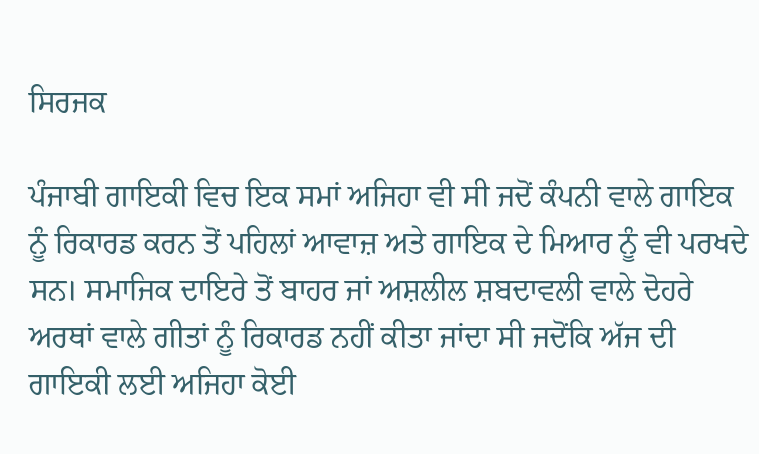ਸਿਰਜਕ

ਪੰਜਾਬੀ ਗਾਇਕੀ ਵਿਚ ਇਕ ਸਮਾਂ ਅਜਿਹਾ ਵੀ ਸੀ ਜਦੋਂ ਕੰਪਨੀ ਵਾਲੇ ਗਾਇਕ ਨੂੰ ਰਿਕਾਰਡ ਕਰਨ ਤੋਂ ਪਹਿਲਾਂ ਆਵਾਜ਼ ਅਤੇ ਗਾਇਕ ਦੇ ਮਿਆਰ ਨੂੰ ਵੀ ਪਰਖਦੇ ਸਨ। ਸਮਾਜਿਕ ਦਾਇਰੇ ਤੋਂ ਬਾਹਰ ਜਾਂ ਅਸ਼ਲੀਲ ਸ਼ਬਦਾਵਲੀ ਵਾਲੇ ਦੋਹਰੇ ਅਰਥਾਂ ਵਾਲੇ ਗੀਤਾਂ ਨੂੰ ਰਿਕਾਰਡ ਨਹੀਂ ਕੀਤਾ ਜਾਂਦਾ ਸੀ ਜਦੋਂਕਿ ਅੱਜ ਦੀ ਗਾਇਕੀ ਲਈ ਅਜਿਹਾ ਕੋਈ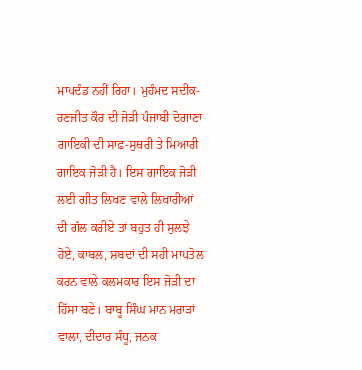ਮਾਪਦੰਡ ਨਹੀਂ ਰਿਹਾ। ਮੁਹੰਮਦ ਸਦੀਕ-ਰਣਜੀਤ ਕੌਰ ਦੀ ਜੋੜੀ ਪੰਜਾਬੀ ਦੋਗਾਣਾ ਗਾਇਕੀ ਦੀ ਸਾਫ਼-ਸੁਥਰੀ ਤੇ ਮਿਆਰੀ ਗਾਇਕ ਜੋੜੀ ਹੈ। ਇਸ ਗਾਇਕ ਜੋੜੀ ਲਈ ਗੀਤ ਲਿਖਣ ਵਾਲੇ ਲਿਖਾਰੀਆਂ ਦੀ ਗੱਲ ਕਰੀਏ ਤਾਂ ਬਹੁਤ ਹੀ ਸੁਲਝੇ ਹੋਏ, ਕਾਬਲ, ਸ਼ਬਦਾਂ ਦੀ ਸਹੀ ਮਾਪਤੋਲ ਕਰਨ ਵਾਲੇ ਕਲਮਕਾਰ ਇਸ ਜੋੜੀ ਦਾ ਹਿੱਸਾ ਬਣੇ। ਬਾਬੂ ਸਿੰਘ ਮਾਨ ਮਰਾੜਾਂ ਵਾਲਾ, ਦੀਦਾਰ ਸੰਧੂ, ਜਨਕ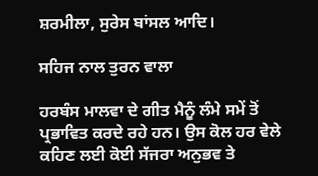ਸ਼ਰਮੀਲਾ, ਸੁਰੇਸ ਬਾਂਸਲ ਆਦਿ।

ਸਹਿਜ ਨਾਲ ਤੁਰਨ ਵਾਲਾ

ਹਰਬੰਸ ਮਾਲਵਾ ਦੇ ਗੀਤ ਮੈਨੂੰ ਲੰਮੇ ਸਮੇਂ ਤੋਂ ਪ੍ਰਭਾਵਿਤ ਕਰਦੇ ਰਹੇ ਹਨ। ਉਸ ਕੋਲ ਹਰ ਵੇਲੇ ਕਹਿਣ ਲਈ ਕੋਈ ਸੱਜਰਾ ਅਨੁਭਵ ਤੇ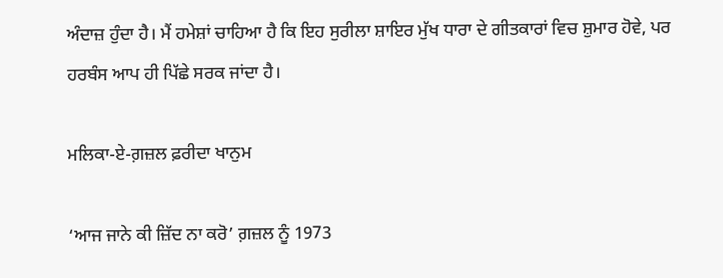ਅੰਦਾਜ਼ ਹੁੰਦਾ ਹੈ। ਮੈਂ ਹਮੇਸ਼ਾਂ ਚਾਹਿਆ ਹੈ ਕਿ ਇਹ ਸੁਰੀਲਾ ਸ਼ਾਇਰ ਮੁੱਖ ਧਾਰਾ ਦੇ ਗੀਤਕਾਰਾਂ ਵਿਚ ਸ਼ੁਮਾਰ ਹੋਵੇ, ਪਰ ਹਰਬੰਸ ਆਪ ਹੀ ਪਿੱਛੇ ਸਰਕ ਜਾਂਦਾ ਹੈ।

ਮਲਿਕਾ-ਏ-ਗ਼ਜ਼ਲ ਫ਼ਰੀਦਾ ਖਾਨੁਮ

‘ਆਜ ਜਾਨੇ ਕੀ ਜ਼ਿੱਦ ਨਾ ਕਰੋ’ ਗ਼ਜ਼ਲ ਨੂੰ 1973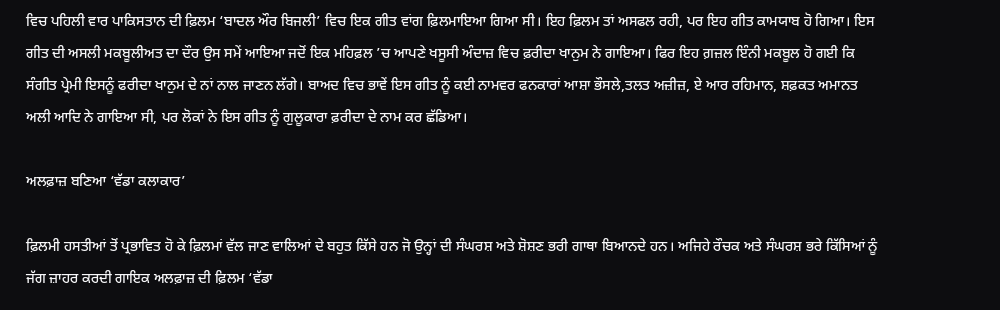ਵਿਚ ਪਹਿਲੀ ਵਾਰ ਪਾਕਿਸਤਾਨ ਦੀ ਫ਼ਿਲਮ ‘ਬਾਦਲ ਔਰ ਬਿਜਲੀ’ ਵਿਚ ਇਕ ਗੀਤ ਵਾਂਗ ਫ਼ਿਲਮਾਇਆ ਗਿਆ ਸੀ। ਇਹ ਫ਼ਿਲਮ ਤਾਂ ਅਸਫਲ ਰਹੀ, ਪਰ ਇਹ ਗੀਤ ਕਾਮਯਾਬ ਹੋ ਗਿਆ। ਇਸ ਗੀਤ ਦੀ ਅਸਲੀ ਮਕਬੂਲੀਅਤ ਦਾ ਦੌਰ ਉਸ ਸਮੇਂ ਆਇਆ ਜਦੋਂ ਇਕ ਮਹਿਫ਼ਲ ’ਚ ਆਪਣੇ ਖਸੂਸੀ ਅੰਦਾਜ਼ ਵਿਚ ਫ਼ਰੀਦਾ ਖਾਨੁਮ ਨੇ ਗਾਇਆ। ਫਿਰ ਇਹ ਗ਼ਜ਼ਲ ਇੰਨੀ ਮਕਬੂਲ ਹੋ ਗਈ ਕਿ ਸੰਗੀਤ ਪ੍ਰੇਮੀ ਇਸਨੂੰ ਫਰੀਦਾ ਖਾਨੁਮ ਦੇ ਨਾਂ ਨਾਲ ਜਾਣਨ ਲੱਗੇ। ਬਾਅਦ ਵਿਚ ਭਾਵੇਂ ਇਸ ਗੀਤ ਨੂੰ ਕਈ ਨਾਮਵਰ ਫਨਕਾਰਾਂ ਆਸ਼ਾ ਭੌਸਲੇ,ਤਲਤ ਅਜ਼ੀਜ਼, ਏ ਆਰ ਰਹਿਮਾਨ, ਸ਼ਫ਼ਕਤ ਅਮਾਨਤ ਅਲੀ ਆਦਿ ਨੇ ਗਾਇਆ ਸੀ, ਪਰ ਲੋਕਾਂ ਨੇ ਇਸ ਗੀਤ ਨੂੰ ਗੁਲੂਕਾਰਾ ਫ਼ਰੀਦਾ ਦੇ ਨਾਮ ਕਰ ਛੱਡਿਆ।

ਅਲਫ਼ਾਜ਼ ਬਣਿਆ ‘ਵੱਡਾ ਕਲਾਕਾਰ’

ਫ਼ਿਲਮੀ ਹਸਤੀਆਂ ਤੋਂ ਪ੍ਰਭਾਵਿਤ ਹੋ ਕੇ ਫ਼ਿਲਮਾਂ ਵੱਲ ਜਾਣ ਵਾਲਿਆਂ ਦੇ ਬਹੁਤ ਕਿੱਸੇ ਹਨ ਜੋ ਉਨ੍ਹਾਂ ਦੀ ਸੰਘਰਸ਼ ਅਤੇ ਸ਼ੋਸ਼ਣ ਭਰੀ ਗਾਥਾ ਬਿਆਨਦੇ ਹਨ। ਅਜਿਹੇ ਰੌਚਕ ਅਤੇ ਸੰਘਰਸ਼ ਭਰੇ ਕਿੱਸਿਆਂ ਨੂੰ ਜੱਗ ਜ਼ਾਹਰ ਕਰਦੀ ਗਾਇਕ ਅਲਫ਼ਾਜ਼ ਦੀ ਫ਼ਿਲਮ ‘ਵੱਡਾ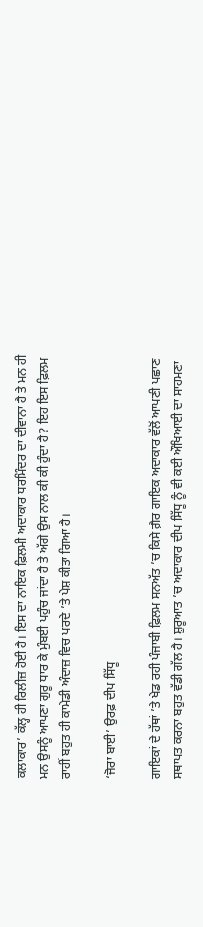ਕਲਾਕਾਰ’ ਕੱਲ੍ਹ ਹੀ ਰਿਲੀਜ਼ ਹੋਈ ਹੈ। ਇਸ ਦਾ ਨਾਇਕ ਫ਼ਿਲਮੀ ਅਦਾਕਾਰ ਧਰਮਿੰਦਰ ਦਾ ਦੀਵਾਨਾ ਹੈ ਤੇ ਮਨ ਹੀ ਮਨ ਉਸਨੂੰ ਆਪਣਾ ਗੁਰੂ ਧਾਰ ਕੇ ਮੁੰਬਈ ਪਹੁੰਚ ਜਾਂਦਾ ਹੈ ਤੇ ਅੱਗੇ ਉਸ ਨਾਲ ਕੀ ਕੀ ਹੁੰਦਾ ਹੈ? ਇਹ ਇਸ ਫ਼ਿਲਮ ਰਾਹੀਂ ਬਹੁਤ ਹੀ ਕਾਮੇਡੀ ਅੰਦਾਜ਼ ਵਿਚ ਪਰਦੇ ’ਤੇ ਪੇਸ਼ ਕੀਤਾ ਗਿਆ ਹੈ।

‘ਜੋਰਾ ਬਾਈ’ ਉਰਫ਼ ਦੀਪ ਸਿੱਧੂ

ਗਾਇਕਾਂ ਦੇ ਹੱਥਾਂ ’ਤੇ ਖੇਡ ਰਹੀ ਪੰਜਾਬੀ ਫ਼ਿਲਮ ਸਨਅੱਤ ’ਚ ਕਿਸੇ ਗ਼ੈਰ ਗਾਇਕ ਅਦਾਕਾਰ ਵੱਲੋਂ ਆਪਣੀ ਪਛਾਣ ਸਥਾਪਤ ਕਰਨਾ ਬਹੁਤ ਵੱਡੀ ਗੱਲ ਹੈ। ਸ਼ੁਰੂਆਤ ’ਚ ਅਦਾਕਾਰ ਦੀਪ ਸਿੱਧੂ ਨੂੰ ਵੀ ਕਈ ਔਖਿਆਈ ਦਾ ਸਾਹਮਣਾ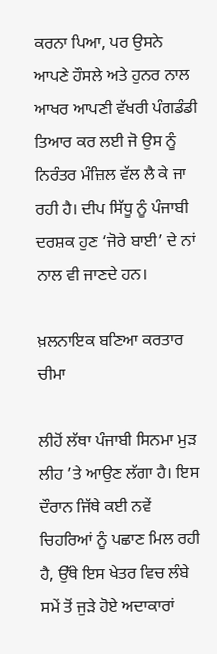ਕਰਨਾ ਪਿਆ, ਪਰ ਉਸਨੇ ਆਪਣੇ ਹੌਸਲੇ ਅਤੇ ਹੁਨਰ ਨਾਲ ਆਖਰ ਆਪਣੀ ਵੱਖਰੀ ਪੰਗਡੰਡੀ ਤਿਆਰ ਕਰ ਲਈ ਜੋ ਉਸ ਨੂੰ ਨਿਰੰਤਰ ਮੰਜ਼ਿਲ ਵੱਲ ਲੈ ਕੇ ਜਾ ਰਹੀ ਹੈ। ਦੀਪ ਸਿੱਧੂ ਨੂੰ ਪੰਜਾਬੀ ਦਰਸ਼ਕ ਹੁਣ ‘ਜੋਰੇ ਬਾਈ’ ਦੇ ਨਾਂ ਨਾਲ ਵੀ ਜਾਣਦੇ ਹਨ।

ਖ਼ਲਨਾਇਕ ਬਣਿਆ ਕਰਤਾਰ ਚੀਮਾ

ਲੀਹੋਂ ਲੱਥਾ ਪੰਜਾਬੀ ਸਿਨਮਾ ਮੁੜ ਲੀਹ ’ਤੇ ਆਉਣ ਲੱਗਾ ਹੈ। ਇਸ ਦੌਰਾਨ ਜਿੱਥੇ ਕਈ ਨਵੇਂ ਚਿਹਰਿਆਂ ਨੂੰ ਪਛਾਣ ਮਿਲ ਰਹੀ ਹੈ, ਉੱਥੇ ਇਸ ਖੇਤਰ ਵਿਚ ਲੰਬੇ ਸਮੇਂ ਤੋਂ ਜੁੜੇ ਹੋਏ ਅਦਾਕਾਰਾਂ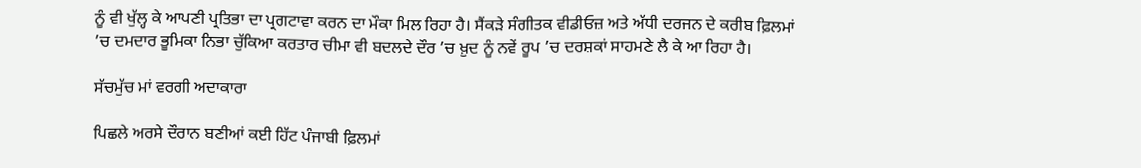ਨੂੰ ਵੀ ਖੁੱਲ੍ਹ ਕੇ ਆਪਣੀ ਪ੍ਰਤਿਭਾ ਦਾ ਪ੍ਰਗਟਾਵਾ ਕਰਨ ਦਾ ਮੌਕਾ ਮਿਲ ਰਿਹਾ ਹੈ। ਸੈਂਕੜੇ ਸੰਗੀਤਕ ਵੀਡੀਓਜ਼ ਅਤੇ ਅੱਧੀ ਦਰਜਨ ਦੇ ਕਰੀਬ ਫ਼ਿਲਮਾਂ ’ਚ ਦਮਦਾਰ ਭੂਮਿਕਾ ਨਿਭਾ ਚੁੱਕਿਆ ਕਰਤਾਰ ਚੀਮਾ ਵੀ ਬਦਲਦੇ ਦੌਰ ’ਚ ਖ਼ੁਦ ਨੂੰ ਨਵੇਂ ਰੂਪ ’ਚ ਦਰਸ਼ਕਾਂ ਸਾਹਮਣੇ ਲੈ ਕੇ ਆ ਰਿਹਾ ਹੈ।

ਸੱਚਮੁੱਚ ਮਾਂ ਵਰਗੀ ਅਦਾਕਾਰਾ

ਪਿਛਲੇ ਅਰਸੇ ਦੌਰਾਨ ਬਣੀਆਂ ਕਈ ਹਿੱਟ ਪੰਜਾਬੀ ਫ਼ਿਲਮਾਂ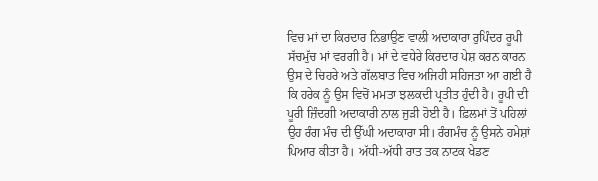ਵਿਚ ਮਾਂ ਦਾ ਕਿਰਦਾਰ ਨਿਭਾਉਣ ਵਾਲੀ ਅਦਾਕਾਰਾ ਰੁਪਿੰਦਰ ਰੂਪੀ ਸੱਚਮੁੱਚ ਮਾਂ ਵਰਗੀ ਹੈ। ਮਾਂ ਦੇ ਵਧੇਰੇ ਕਿਰਦਾਰ ਪੇਸ਼ ਕਰਨ ਕਾਰਨ ਉਸ ਦੇ ਚਿਹਰੇ ਅਤੇ ਗੱਲਬਾਤ ਵਿਚ ਅਜਿਹੀ ਸਹਿਜਤਾ ਆ ਗਈ ਹੈ ਕਿ ਹਰੇਕ ਨੂੰ ਉਸ ਵਿਚੋਂ ਮਮਤਾ ਝਲਕਦੀ ਪ੍ਰਤੀਤ ਹੁੰਦੀ ਹੈ। ਰੂਪੀ ਦੀ ਪੂਰੀ ਜ਼ਿੰਦਗੀ ਅਦਾਕਾਰੀ ਨਾਲ ਜੁੜੀ ਹੋਈ ਹੈ। ਫ਼ਿਲਮਾਂ ਤੋਂ ਪਹਿਲਾਂ ਉਹ ਰੰਗ ਮੰਚ ਦੀ ਉੱਘੀ ਅਦਾਕਾਰਾ ਸੀ। ਰੰਗਮੰਚ ਨੂੰ ਉਸਨੇ ਹਮੇਸ਼ਾਂ ਪਿਆਰ ਕੀਤਾ ਹੈ। ਅੱਧੀ-ਅੱਧੀ ਰਾਤ ਤਕ ਨਾਟਕ ਖੇਡਣ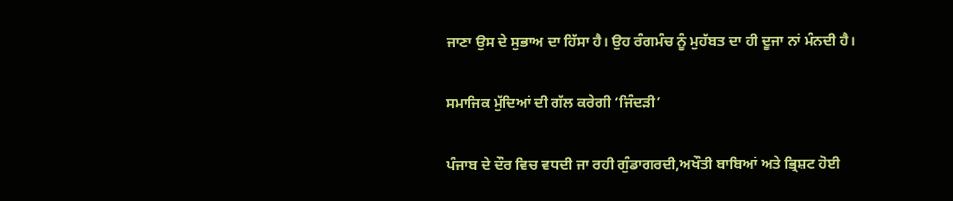ਜਾਣਾ ਉਸ ਦੇ ਸੁਭਾਅ ਦਾ ਹਿੱਸਾ ਹੈ। ਉਹ ਰੰਗਮੰਚ ਨੂੰ ਮੁਹੱਬਤ ਦਾ ਹੀ ਦੂਜਾ ਨਾਂ ਮੰਨਦੀ ਹੈ।

ਸਮਾਜਿਕ ਮੁੱਦਿਆਂ ਦੀ ਗੱਲ ਕਰੇਗੀ ‘ਜਿੰਦੜੀ’

ਪੰਜਾਬ ਦੇ ਦੌਰ ਵਿਚ ਵਧਦੀ ਜਾ ਰਹੀ ਗੁੰਡਾਗਰਦੀ,ਅਖੌਤੀ ਬਾਬਿਆਂ ਅਤੇ ਭ੍ਰਿਸ਼ਟ ਹੋਈ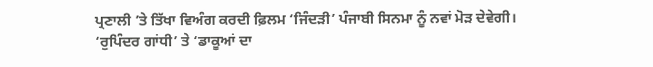ਪ੍ਰਣਾਲੀ ’ਤੇ ਤਿੱਖਾ ਵਿਅੰਗ ਕਰਦੀ ਫ਼ਿਲਮ ‘ਜਿੰਦੜੀ’ ਪੰਜਾਬੀ ਸਿਨਮਾ ਨੂੰ ਨਵਾਂ ਮੋੜ ਦੇਵੇਗੀ।
‘ਰੁਪਿੰਦਰ ਗਾਂਧੀ’ ਤੇ ‘ਡਾਕੂਆਂ ਦਾ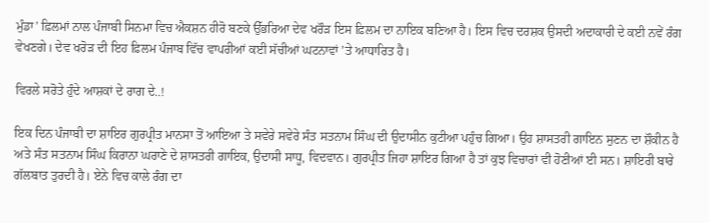ਮੁੰਡਾ’ ਫ਼ਿਲਮਾਂ ਨਾਲ ਪੰਜਾਬੀ ਸਿਨਮਾ ਵਿਚ ਐਕਸ਼ਨ ਹੀਰੋ ਬਣਕੇ ਉੱਭਰਿਆ ਦੇਵ ਖਰੌੜ ਇਸ ਫ਼ਿਲਮ ਦਾ ਨਾਇਕ ਬਣਿਆ ਹੈ। ਇਸ ਵਿਚ ਦਰਸ਼ਕ ਉਸਦੀ ਅਦਾਕਾਰੀ ਦੇ ਕਈ ਨਵੇਂ ਰੰਗ ਵੇਖਣਗੇ। ਦੇਵ ਖਰੋੜ ਦੀ ਇਹ ਫ਼ਿਲਮ ਪੰਜਾਬ ਵਿੱਚ ਵਾਪਰੀਆਂ ਕਈ ਸੱਚੀਆਂ ਘਟਨਾਵਾਂ ’ਤੇ ਆਧਾਰਿਤ ਹੈ।

ਵਿਰਲੇ ਸਰੋਤੇ ਹੁੰਦੇ ਆਸ਼ਕਾਂ ਦੇ ਰਾਗ ਦੇ..!

ਇਕ ਦਿਨ ਪੰਜਾਬੀ ਦਾ ਸ਼ਾਇਰ ਗੁਰਪ੍ਰੀਤ ਮਾਨਸਾ ਤੋਂ ਆਇਆ ਤੇ ਸਵੇਰੇ ਸਵੇਰੇ ਸੰਤ ਸਤਨਾਮ ਸਿੰਘ ਦੀ ਉਦਾਸੀਨ ਕੁਟੀਆ ਪਹੁੰਚ ਗਿਆ। ਉਹ ਸ਼ਾਸਤਰੀ ਗਾਇਨ ਸੁਣਨ ਦਾ ਸ਼ੌਕੀਨ ਹੈ ਅਤੇ ਸੰਤ ਸਤਨਾਮ ਸਿੰਘ ਕਿਰਾਨਾ ਘਰਾਣੇ ਦੇ ਸ਼ਾਸਤਰੀ ਗਾਇਕ, ਉਦਾਸੀ ਸਾਧੂ, ਵਿਦਵਾਨ। ਗੁਰਪ੍ਰੀਤ ਜਿਹਾ ਸ਼ਾਇਰ ਗਿਆ ਹੈ ਤਾਂ ਕੁਝ ਵਿਚਾਰਾਂ ਵੀ ਹੋਣੀਆਂ ਈ ਸਨ। ਸ਼ਾਇਰੀ ਬਾਰੇ ਗੱਲਬਾਤ ਤੁਰਦੀ ਹੈ। ਏਨੇ ਵਿਚ ਕਾਲੇ ਰੰਗ ਦਾ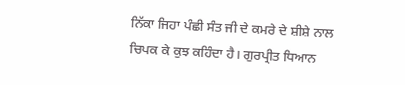ਨਿੱਕਾ ਜਿਹਾ ਪੰਛੀ ਸੰਤ ਜੀ ਦੇ ਕਮਰੇ ਦੇ ਸ਼ੀਸ਼ੇ ਨਾਲ ਚਿਪਕ ਕੇ ਕੁਝ ਕਹਿੰਦਾ ਹੈ। ਗੁਰਪ੍ਰੀਤ ਧਿਆਨ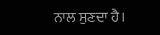ਨਾਲ ਸੁਣਦਾ ਹੈ।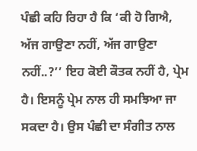ਪੰਛੀ ਕਹਿ ਰਿਹਾ ਹੈ ਕਿ ‘ਕੀ ਹੋ ਗਿਐ, ਅੱਜ ਗਾਉਣਾ ਨਹੀਂ, ਅੱਜ ਗਾਉਣਾ ਨਹੀਂ..?’’ ਇਹ ਕੋਈ ਕੌਤਕ ਨਹੀਂ ਹੈ, ਪ੍ਰੇਮ ਹੈ। ਇਸਨੂੰ ਪ੍ਰੇਮ ਨਾਲ ਹੀ ਸਮਝਿਆ ਜਾ ਸਕਦਾ ਹੈ। ਉਸ ਪੰਛੀ ਦਾ ਸੰਗੀਤ ਨਾਲ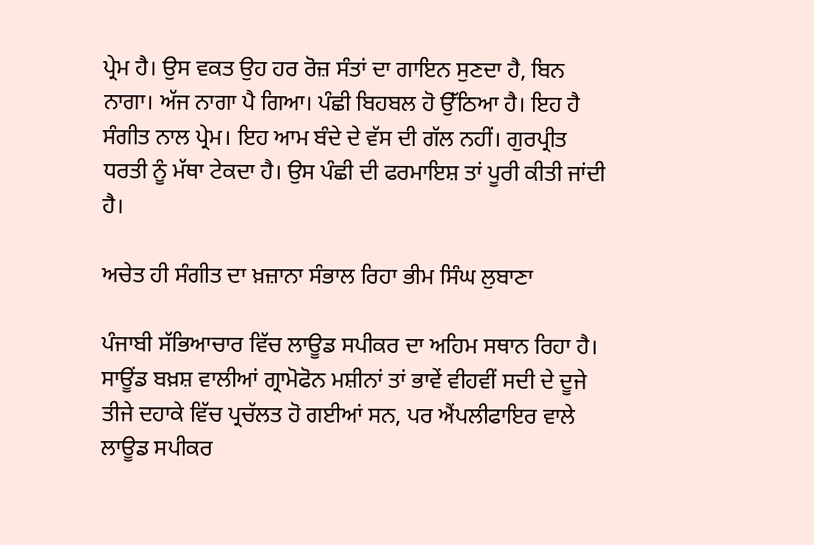ਪ੍ਰੇਮ ਹੈ। ਉਸ ਵਕਤ ਉਹ ਹਰ ਰੋਜ਼ ਸੰਤਾਂ ਦਾ ਗਾਇਨ ਸੁਣਦਾ ਹੈ, ਬਿਨ ਨਾਗਾ। ਅੱਜ ਨਾਗਾ ਪੈ ਗਿਆ। ਪੰਛੀ ਬਿਹਬਲ ਹੋ ਉੱਠਿਆ ਹੈ। ਇਹ ਹੈ ਸੰਗੀਤ ਨਾਲ ਪ੍ਰੇਮ। ਇਹ ਆਮ ਬੰਦੇ ਦੇ ਵੱਸ ਦੀ ਗੱਲ ਨਹੀਂ। ਗੁਰਪ੍ਰੀਤ ਧਰਤੀ ਨੂੰ ਮੱਥਾ ਟੇਕਦਾ ਹੈ। ਉਸ ਪੰਛੀ ਦੀ ਫਰਮਾਇਸ਼ ਤਾਂ ਪੂਰੀ ਕੀਤੀ ਜਾਂਦੀ ਹੈ।

ਅਚੇਤ ਹੀ ਸੰਗੀਤ ਦਾ ਖ਼ਜ਼ਾਨਾ ਸੰਭਾਲ ਰਿਹਾ ਭੀਮ ਸਿੰਘ ਲੁਬਾਣਾ

ਪੰਜਾਬੀ ਸੱਭਿਆਚਾਰ ਵਿੱਚ ਲਾਊਡ ਸਪੀਕਰ ਦਾ ਅਹਿਮ ਸਥਾਨ ਰਿਹਾ ਹੈ। ਸਾਊਂਡ ਬਖ਼ਸ਼ ਵਾਲੀਆਂ ਗ੍ਰਾਮੋਫੋਨ ਮਸ਼ੀਨਾਂ ਤਾਂ ਭਾਵੇਂ ਵੀਹਵੀਂ ਸਦੀ ਦੇ ਦੂਜੇ ਤੀਜੇ ਦਹਾਕੇ ਵਿੱਚ ਪ੍ਰਚੱਲਤ ਹੋ ਗਈਆਂ ਸਨ, ਪਰ ਐਂਪਲੀਫਾਇਰ ਵਾਲੇ ਲਾਊਡ ਸਪੀਕਰ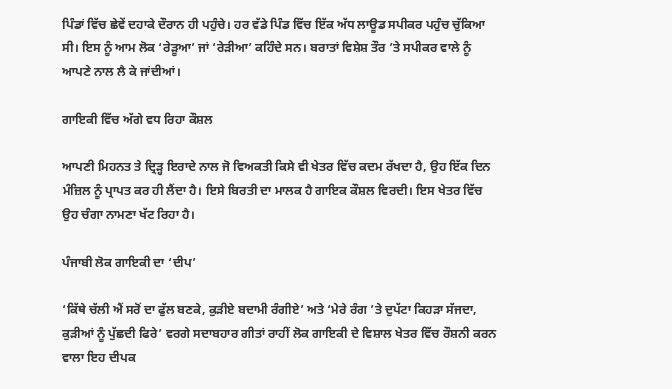ਪਿੰਡਾਂ ਵਿੱਚ ਛੇਵੇਂ ਦਹਾਕੇ ਦੌਰਾਨ ਹੀ ਪਹੁੰਚੇ। ਹਰ ਵੱਡੇ ਪਿੰਡ ਵਿੱਚ ਇੱਕ ਅੱਧ ਲਾਊਡ ਸਪੀਕਰ ਪਹੁੰਚ ਚੁੱਕਿਆ ਸੀ। ਇਸ ਨੂੰ ਆਮ ਲੋਕ ‘ਰੇੜੂਆ’ ਜਾਂ ‘ਰੇੜੀਆ’ ਕਹਿੰਦੇ ਸਨ। ਬਰਾਤਾਂ ਵਿਸ਼ੇਸ਼ ਤੌਰ ’ਤੇ ਸਪੀਕਰ ਵਾਲੇ ਨੂੰ ਆਪਣੇ ਨਾਲ ਲੈ ਕੇ ਜਾਂਦੀਆਂ।

ਗਾਇਕੀ ਵਿੱਚ ਅੱਗੇ ਵਧ ਰਿਹਾ ਕੌਸ਼ਲ

ਆਪਣੀ ਮਿਹਨਤ ਤੇ ਦ੍ਰਿੜ੍ਹ ਇਰਾਦੇ ਨਾਲ ਜੋ ਵਿਅਕਤੀ ਕਿਸੇ ਵੀ ਖੇਤਰ ਵਿੱਚ ਕਦਮ ਰੱਖਦਾ ਹੈ, ਉਹ ਇੱਕ ਦਿਨ ਮੰਜ਼ਿਲ ਨੂੰ ਪ੍ਰਾਪਤ ਕਰ ਹੀ ਲੈਂਦਾ ਹੈ। ਇਸੇ ਬਿਰਤੀ ਦਾ ਮਾਲਕ ਹੈ ਗਾਇਕ ਕੌਸ਼ਲ ਵਿਰਦੀ। ਇਸ ਖੇਤਰ ਵਿੱਚ ਉਹ ਚੰਗਾ ਨਾਮਣਾ ਖੱਟ ਰਿਹਾ ਹੈ।

ਪੰਜਾਬੀ ਲੋਕ ਗਾਇਕੀ ਦਾ ‘ਦੀਪ’

‘ਕਿੱਥੇ ਚੱਲੀ ਐਂ ਸਰੋਂ ਦਾ ਫੁੱਲ ਬਣਕੇ, ਕੁੜੀਏ ਬਦਾਮੀ ਰੰਗੀਏ’ ਅਤੇ ‘ਮੇਰੇ ਰੰਗ ’ਤੇ ਦੁਪੱਟਾ ਕਿਹੜਾ ਸੱਜਦਾ, ਕੁੜੀਆਂ ਨੂੰ ਪੁੱਛਦੀ ਫਿਰੇ’ ਵਰਗੇ ਸਦਾਬਹਾਰ ਗੀਤਾਂ ਰਾਹੀਂ ਲੋਕ ਗਾਇਕੀ ਦੇ ਵਿਸ਼ਾਲ ਖੇਤਰ ਵਿੱਚ ਰੌਸ਼ਨੀ ਕਰਨ ਵਾਲਾ ਇਹ ਦੀਪਕ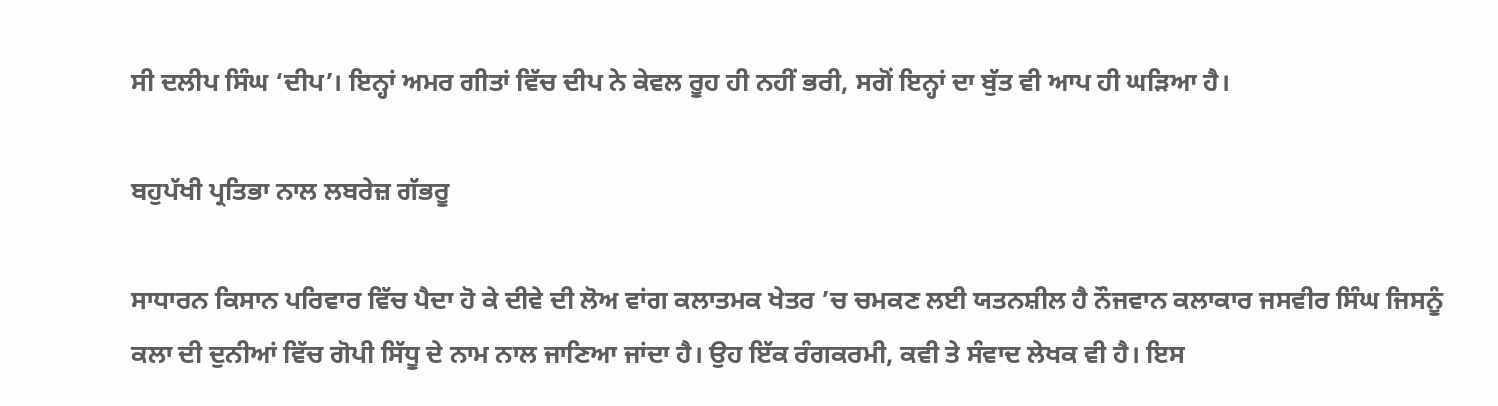ਸੀ ਦਲੀਪ ਸਿੰਘ ‘ਦੀਪ’। ਇਨ੍ਹਾਂ ਅਮਰ ਗੀਤਾਂ ਵਿੱਚ ਦੀਪ ਨੇ ਕੇਵਲ ਰੂਹ ਹੀ ਨਹੀਂ ਭਰੀ, ਸਗੋਂ ਇਨ੍ਹਾਂ ਦਾ ਬੁੱਤ ਵੀ ਆਪ ਹੀ ਘੜਿਆ ਹੈ।

ਬਹੁਪੱਖੀ ਪ੍ਰਤਿਭਾ ਨਾਲ ਲਬਰੇਜ਼ ਗੱਭਰੂ

ਸਾਧਾਰਨ ਕਿਸਾਨ ਪਰਿਵਾਰ ਵਿੱਚ ਪੈਦਾ ਹੋ ਕੇ ਦੀਵੇ ਦੀ ਲੋਅ ਵਾਂਗ ਕਲਾਤਮਕ ਖੇਤਰ ’ਚ ਚਮਕਣ ਲਈ ਯਤਨਸ਼ੀਲ ਹੈ ਨੌਜਵਾਨ ਕਲਾਕਾਰ ਜਸਵੀਰ ਸਿੰਘ ਜਿਸਨੂੰ ਕਲਾ ਦੀ ਦੁਨੀਆਂ ਵਿੱਚ ਗੋਪੀ ਸਿੱਧੂ ਦੇ ਨਾਮ ਨਾਲ ਜਾਣਿਆ ਜਾਂਦਾ ਹੈ। ਉਹ ਇੱਕ ਰੰਗਕਰਮੀ, ਕਵੀ ਤੇ ਸੰਵਾਦ ਲੇਖਕ ਵੀ ਹੈ। ਇਸ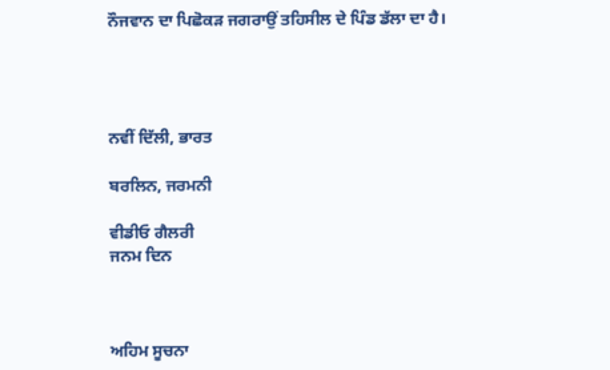ਨੌਜਵਾਨ ਦਾ ਪਿਛੋਕੜ ਜਗਰਾਉਂ ਤਹਿਸੀਲ ਦੇ ਪਿੰਡ ਡੱਲਾ ਦਾ ਹੈ।




ਨਵੀਂ ਦਿੱਲੀ, ਭਾਰਤ

ਬਰਲਿਨ, ਜਰਮਨੀ

ਵੀਡੀਓ ਗੈਲਰੀ
ਜਨਮ ਦਿਨ



ਅਹਿਮ ਸੂਚਨਾ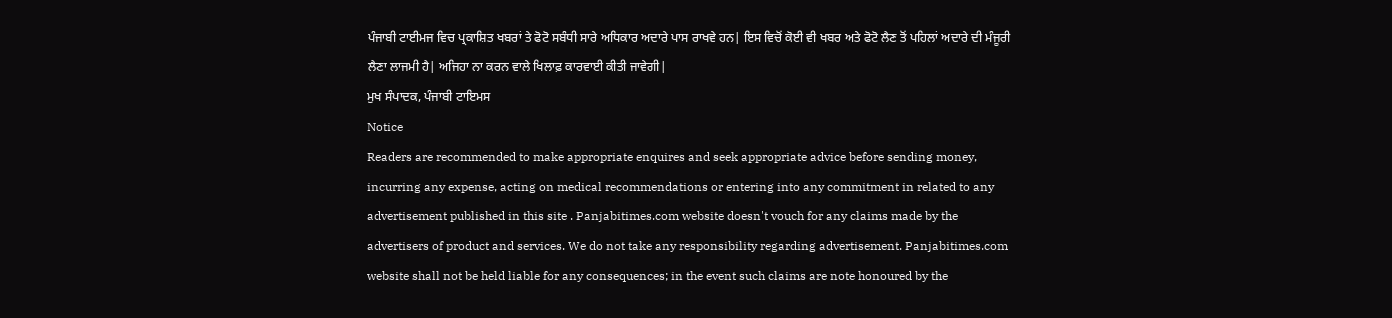ਪੰਜਾਬੀ ਟਾਈਮਜ ਵਿਚ ਪ੍ਰਕਾਸ਼ਿਤ ਖਬਰਾਂ ਤੇ ਫੋਟੋ ਸਬੰਧੀ ਸਾਰੇ ਅਧਿਕਾਰ ਅਦਾਰੇ ਪਾਸ ਰਾਖਵੇ ਹਨ| ਇਸ ਵਿਚੋਂ ਕੋਈ ਵੀ ਖਬਰ ਅਤੇ ਫੋਟੋ ਲੈਣ ਤੋਂ ਪਹਿਲਾਂ ਅਦਾਰੇ ਦੀ ਮੰਜੂਰੀ ਲੈਣਾ ਲਾਜਮੀ ਹੈ| ਅਜਿਹਾ ਨਾ ਕਰਨ ਵਾਲੇ ਖਿਲਾਫ਼ ਕਾਰਵਾਈ ਕੀਤੀ ਜਾਵੇਗੀ|
ਮੁਖ ਸੰਪਾਦਕ, ਪੰਜਾਬੀ ਟਾਇਮਸ
Notice
Readers are recommended to make appropriate enquires and seek appropriate advice before sending money, incurring any expense, acting on medical recommendations or entering into any commitment in related to any advertisement published in this site . Panjabitimes.com website doesn't vouch for any claims made by the advertisers of product and services. We do not take any responsibility regarding advertisement. Panjabitimes.com website shall not be held liable for any consequences; in the event such claims are note honoured by the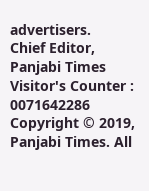advertisers.
Chief Editor, Panjabi Times
Visitor's Counter :   0071642286
Copyright © 2019, Panjabi Times. All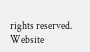rights reserved. Website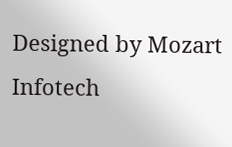Designed by Mozart Infotech